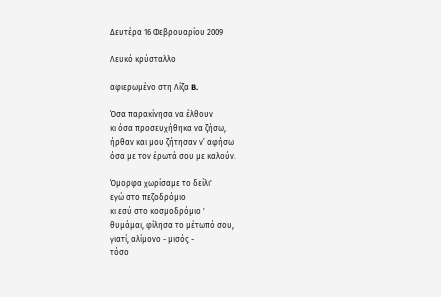Δευτέρα 16 Φεβρουαρίου 2009

Λευκό κρύσταλλο

αφιερωμένο στη Λίζα B.

Όσα παρακίνησα να έλθουν
κι όσα προσευχήθηκα να ζήσω,
ήρθαν και μου ζήτησαν ν’ αφήσω
όσα με τον έρωτά σου με καλούν.

Όμορφα χωρίσαμε το δείλι'
εγώ στο πεζοδρόμιο
κι εσύ στο κοσμοδρόμιο '
θυμάμαι, φίλησα το μέτωπό σου,
γιατί, αλίμονο - μισός -
τόσο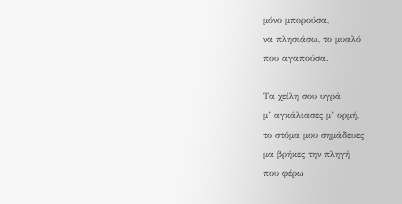μόνο μπορούσα,
να πλησιάσω, το μυαλό
που αγαπούσα.

Τα χείλη σου υγρά
μ’ αγκάλιασες μ’ ορμή,
το στόμα μου σημάδευες
μα βρήκες την πληγή
που φέρω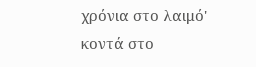χρόνια στο λαιμό'
κοντά στο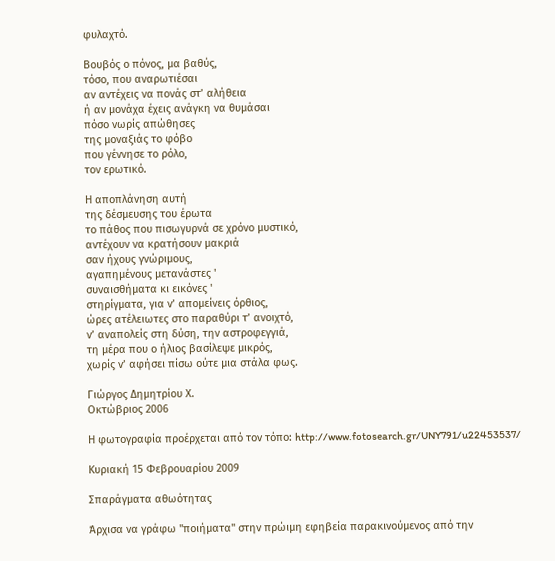φυλαχτό.

Βουβός ο πόνος, μα βαθύς,
τόσο, που αναρωτιέσαι
αν αντέχεις να πονάς στ’ αλήθεια
ή αν μονάχα έχεις ανάγκη να θυμάσαι
πόσο νωρίς απώθησες
της μοναξιάς το φόβο
που γέννησε το ρόλο,
τον ερωτικό.

Η αποπλάνηση αυτή
της δέσμευσης του έρωτα
το πάθος που πισωγυρνά σε χρόνο μυστικό,
αντέχουν να κρατήσουν μακριά
σαν ήχους γνώριμους,
αγαπημένους μετανάστες '
συναισθήματα κι εικόνες '
στηρίγματα, για ν’ απομείνεις όρθιος,
ώρες ατέλειωτες στο παραθύρι τ’ ανοιχτό,
ν’ αναπολείς στη δύση, την αστροφεγγιά,
τη μέρα που ο ήλιος βασίλεψε μικρός,
χωρίς ν’ αφήσει πίσω ούτε μια στάλα φως.

Γιώργος Δημητρίου Χ.
Οκτώβριος 2006

Η φωτογραφία προέρχεται από τον τόπο: http://www.fotosearch.gr/UNY791/u22453537/

Κυριακή 15 Φεβρουαρίου 2009

Σπαράγματα αθωότητας

Άρχισα να γράφω "ποιήματα" στην πρώιμη εφηβεία παρακινούμενος από την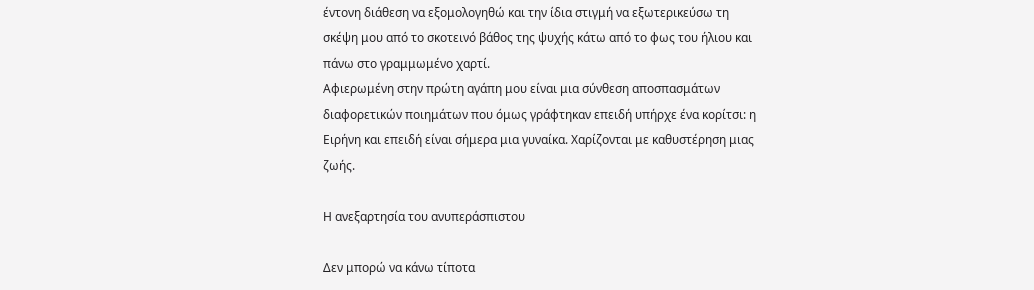έντονη διάθεση να εξομολογηθώ και την ίδια στιγμή να εξωτερικεύσω τη σκέψη μου από το σκοτεινό βάθος της ψυχής κάτω από το φως του ήλιου και πάνω στο γραμμωμένο χαρτί.
Αφιερωμένη στην πρώτη αγάπη μου είναι μια σύνθεση αποσπασμάτων διαφορετικών ποιημάτων που όμως γράφτηκαν επειδή υπήρχε ένα κορίτσι: η Ειρήνη και επειδή είναι σήμερα μια γυναίκα. Χαρίζονται με καθυστέρηση μιας ζωής.

Η ανεξαρτησία του ανυπεράσπιστου

Δεν μπορώ να κάνω τίποτα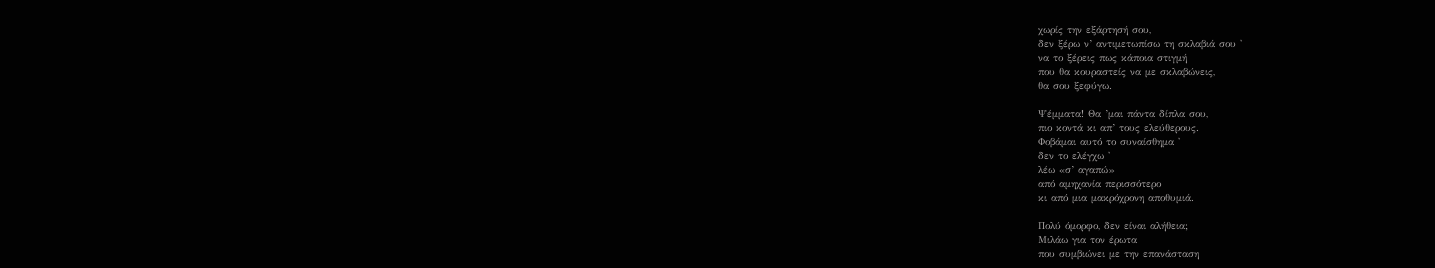χωρίς την εξάρτησή σου,
δεν ξέρω ν’ αντιμετωπίσω τη σκλαβιά σου '
να το ξέρεις πως κάποια στιγμή
που θα κουραστείς να με σκλαβώνεις,
θα σου ξεφύγω.

Ψέμματα! Θα ’μαι πάντα δίπλα σου,
πιο κοντά κι απ’ τους ελεύθερους.
Φοβάμαι αυτό το συναίσθημα '
δεν το ελέγχω '
λέω «σ’ αγαπώ»
από αμηχανία περισσότερο
κι από μια μακρόχρονη αποθυμιά.

Πολύ όμορφο, δεν είναι αλήθεια;
Μιλάω για τον έρωτα
που συμβιώνει με την επανάσταση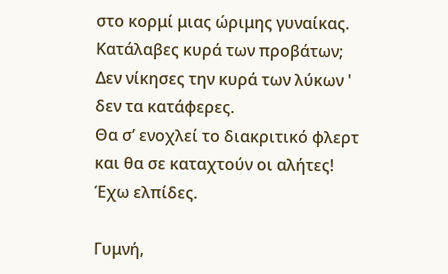στο κορμί μιας ώριμης γυναίκας.
Κατάλαβες κυρά των προβάτων;
Δεν νίκησες την κυρά των λύκων '
δεν τα κατάφερες.
Θα σ’ ενοχλεί το διακριτικό φλερτ
και θα σε καταχτούν οι αλήτες!
Έχω ελπίδες.

Γυμνή,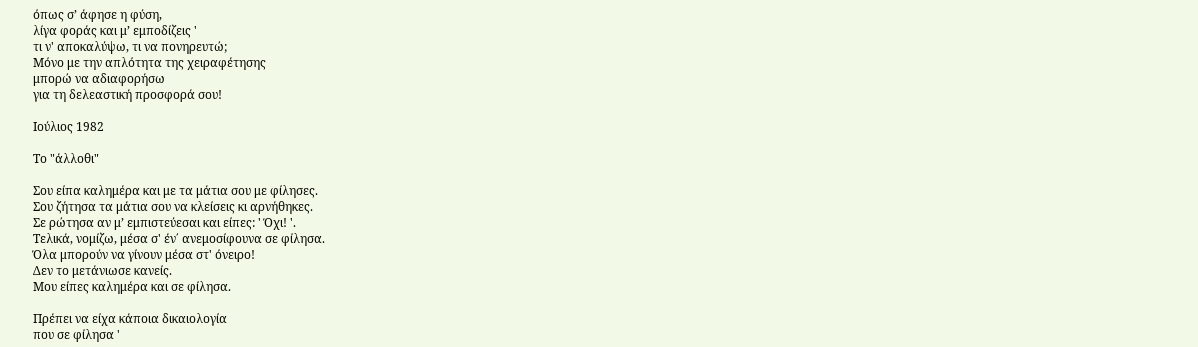όπως σ’ άφησε η φύση,
λίγα φοράς και μ’ εμποδίζεις '
τι ν' αποκαλύψω, τι να πονηρευτώ;
Μόνο με την απλότητα της χειραφέτησης
μπορώ να αδιαφορήσω
για τη δελεαστική προσφορά σου!

Ιούλιος 1982

Το "άλλοθι"

Σου είπα καλημέρα και με τα μάτια σου με φίλησες.
Σου ζήτησα τα μάτια σου να κλείσεις κι αρνήθηκες.
Σε ρώτησα αν μ’ εμπιστεύεσαι και είπες: ' Όχι! '.
Τελικά, νομίζω, μέσα σ' έν΄ ανεμοσίφουνα σε φίλησα.
Όλα μπορούν να γίνουν μέσα στ' όνειρο!
Δεν το μετάνιωσε κανείς.
Μου είπες καλημέρα και σε φίλησα.

Πρέπει να είχα κάποια δικαιολογία
που σε φίλησα '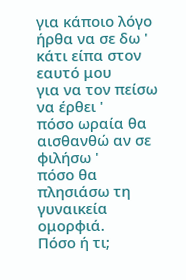για κάποιο λόγο ήρθα να σε δω '
κάτι είπα στον εαυτό μου
για να τον πείσω να έρθει '
πόσο ωραία θα αισθανθώ αν σε φιλήσω '
πόσο θα πλησιάσω τη γυναικεία ομορφιά.
Πόσο ή τι;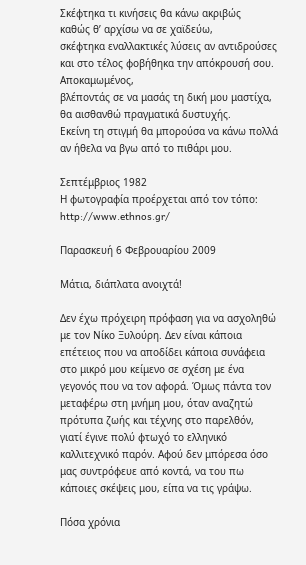Σκέφτηκα τι κινήσεις θα κάνω ακριβώς
καθώς θ’ αρχίσω να σε χαϊδεύω,
σκέφτηκα εναλλακτικές λύσεις αν αντιδρούσες
και στο τέλος φοβήθηκα την απόκρουσή σου.
Αποκαμωμένος,
βλέποντάς σε να μασάς τη δική μου μαστίχα,
θα αισθανθώ πραγματικά δυστυχής.
Εκείνη τη στιγμή θα μπορούσα να κάνω πολλά
αν ήθελα να βγω από το πιθάρι μου.

Σεπτέμβριος 1982
Η φωτογραφία προέρχεται από τον τόπο: http://www.ethnos.gr/

Παρασκευή 6 Φεβρουαρίου 2009

Μάτια, διάπλατα ανοιχτά!

Δεν έχω πρόχειρη πρόφαση για να ασχοληθώ με τον Νίκο Ξυλούρη. Δεν είναι κάποια επέτειος που να αποδίδει κάποια συνάφεια στο μικρό μου κείμενο σε σχέση με ένα γεγονός που να τον αφορά. Όμως πάντα τον μεταφέρω στη μνήμη μου, όταν αναζητώ πρότυπα ζωής και τέχνης στο παρελθόν, γιατί έγινε πολύ φτωχό το ελληνικό καλλιτεχνικό παρόν. Αφού δεν μπόρεσα όσο μας συντρόφευε από κοντά, να του πω κάποιες σκέψεις μου, είπα να τις γράψω.

Πόσα χρόνια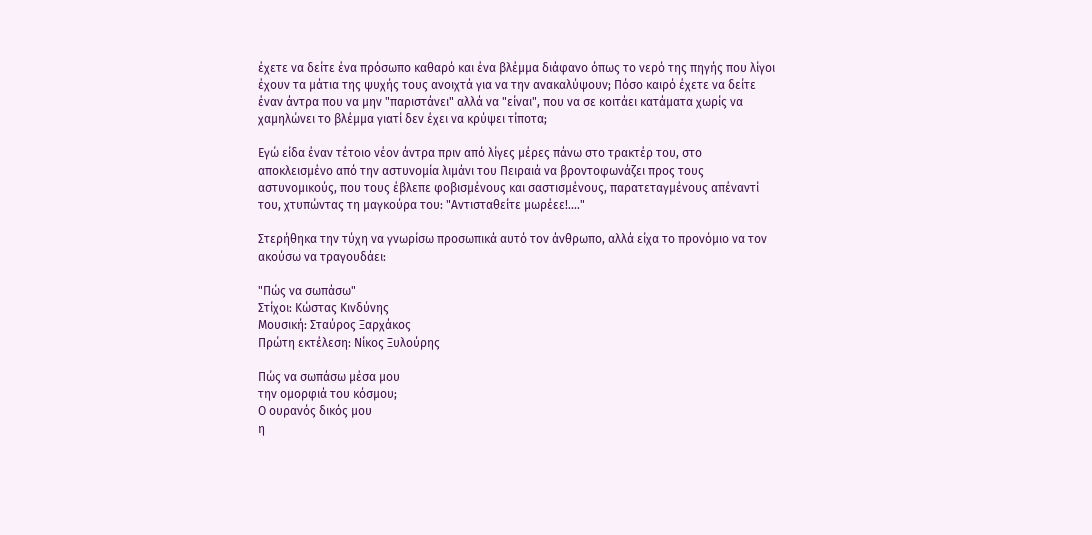έχετε να δείτε ένα πρόσωπο καθαρό και ένα βλέμμα διάφανο όπως το νερό της πηγής που λίγοι έχουν τα μάτια της ψυχής τους ανοιχτά για να την ανακαλύψουν; Πόσο καιρό έχετε να δείτε έναν άντρα που να μην "παριστάνει" αλλά να "είναι", που να σε κοιτάει κατάματα χωρίς να χαμηλώνει το βλέμμα γιατί δεν έχει να κρύψει τίποτα;

Εγώ είδα έναν τέτοιο νέον άντρα πριν από λίγες μέρες πάνω στο τρακτέρ του, στο αποκλεισμένο από την αστυνομία λιμάνι του Πειραιά να βροντοφωνάζει προς τους αστυνομικούς, που τους έβλεπε φοβισμένους και σαστισμένους, παρατεταγμένους απέναντί του, χτυπώντας τη μαγκούρα του: "Αντισταθείτε μωρέεε!...."

Στερήθηκα την τύχη να γνωρίσω προσωπικά αυτό τον άνθρωπο, αλλά είχα το προνόμιο να τον ακούσω να τραγουδάει:

"Πώς να σωπάσω"
Στίχοι: Κώστας Κινδύνης
Μουσική: Σταύρος Ξαρχάκος
Πρώτη εκτέλεση: Νίκος Ξυλούρης

Πώς να σωπάσω μέσα μου
την ομορφιά του κόσμου;
Ο ουρανός δικός μου
η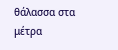θάλασσα στα μέτρα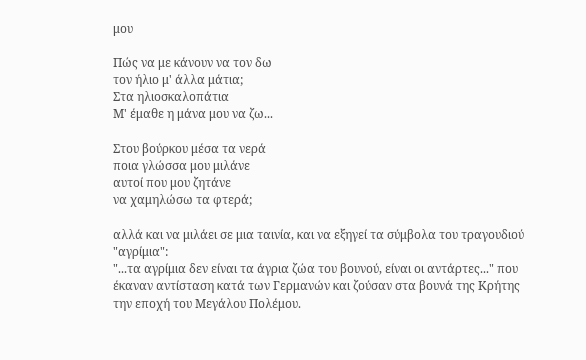μου

Πώς να με κάνουν να τον δω
τον ήλιο μ' άλλα μάτια;
Στα ηλιοσκαλοπάτια
Μ' έμαθε η μάνα μου να ζω...

Στου βούρκου μέσα τα νερά
ποια γλώσσα μου μιλάνε
αυτοί που μου ζητάνε
να χαμηλώσω τα φτερά;

αλλά και να μιλάει σε μια ταινία, και να εξηγεί τα σύμβολα του τραγουδιού "αγρίμια":
"...τα αγρίμια δεν είναι τα άγρια ζώα του βουνού, είναι οι αντάρτες..." που έκαναν αντίσταση κατά των Γερμανών και ζούσαν στα βουνά της Κρήτης την εποχή του Μεγάλου Πολέμου.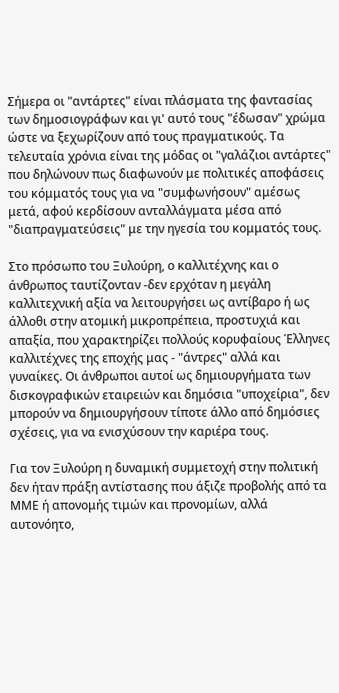Σήμερα οι "αντάρτες" είναι πλάσματα της φαντασίας των δημοσιογράφων και γι' αυτό τους "έδωσαν" χρώμα ώστε να ξεχωρίζουν από τους πραγματικούς. Τα τελευταία χρόνια είναι της μόδας οι "γαλάζιοι αντάρτες" που δηλώνουν πως διαφωνούν με πολιτικές αποφάσεις του κόμματός τους για να "συμφωνήσουν" αμέσως μετά, αφού κερδίσουν ανταλλάγματα μέσα από "διαπραγματεύσεις" με την ηγεσία του κομματός τους.

Στο πρόσωπο του Ξυλούρη, ο καλλιτέχνης και ο άνθρωπος ταυτίζονταν -δεν ερχόταν η μεγάλη καλλιτεχνική αξία να λειτουργήσει ως αντίβαρο ή ως άλλοθι στην ατομική μικροπρέπεια, προστυχιά και απαξία, που χαρακτηρίζει πολλούς κορυφαίους Έλληνες καλλιτέχνες της εποχής μας - "άντρες" αλλά και γυναίκες. Οι άνθρωποι αυτοί ως δημιουργήματα των δισκογραφικών εταιρειών και δημόσια "υποχείρια", δεν μπορούν να δημιουργήσουν τίποτε άλλο από δημόσιες σχέσεις, για να ενισχύσουν την καριέρα τους.

Για τον Ξυλούρη η δυναμική συμμετοχή στην πολιτική δεν ήταν πράξη αντίστασης που άξιζε προβολής από τα ΜΜΕ ή απονομής τιμών και προνομίων, αλλά αυτονόητο,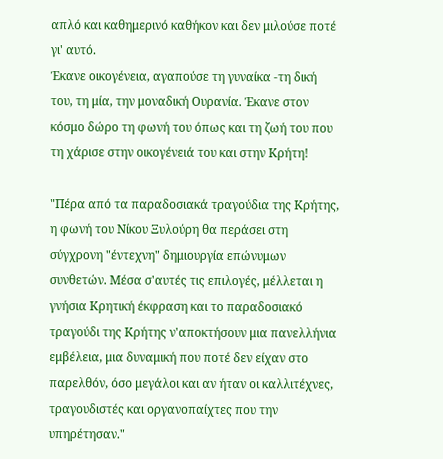απλό και καθημερινό καθήκον και δεν μιλούσε ποτέ γι' αυτό.
Έκανε οικογένεια, αγαπούσε τη γυναίκα -τη δική του, τη μία, την μοναδική Ουρανία. Έκανε στον κόσμο δώρο τη φωνή του όπως και τη ζωή του που τη χάρισε στην οικογένειά του και στην Κρήτη!

"Πέρα από τα παραδοσιακά τραγούδια της Κρήτης, η φωνή του Νίκου Ξυλούρη θα περάσει στη σύγχρονη "έντεχνη" δημιουργία επώνυμων συνθετών. Μέσα σ'αυτές τις επιλογές, μέλλεται η γνήσια Κρητική έκφραση και το παραδοσιακό τραγούδι της Κρήτης ν'αποκτήσουν μια πανελλήνια εμβέλεια, μια δυναμική που ποτέ δεν είχαν στο παρελθόν, όσο μεγάλοι και αν ήταν οι καλλιτέχνες, τραγουδιστές και οργανοπαίχτες που την υπηρέτησαν."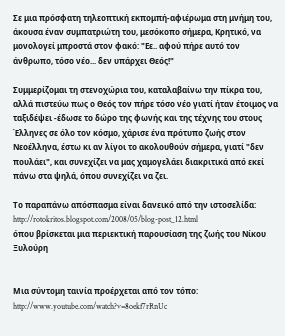Σε μια πρόσφατη τηλεοπτική εκπομπή-αφιέρωμα στη μνήμη του, άκουσα έναν συμπατριώτη του, μεσόκοπο σήμερα, Κρητικό, να μονολογεί μπροστά στον φακό: "Εε.. αφού πήρε αυτό τον άνθρωπο, τόσο νέο... δεν υπάρχει Θεός!"

Συμμερίζομαι τη στενοχώρια του, καταλαβαίνω την πίκρα του, αλλά πιστεύω πως ο Θεός τον πήρε τόσο νέο γιατί ήταν έτοιμος να ταξιδέψει -έδωσε το δώρο της φωνής και της τέχνης του στους Έλληνες σε όλο τον κόσμο, χάρισε ένα πρότυπο ζωής στον Νεοέλληνα, έστω κι αν λίγοι το ακολουθούν σήμερα, γιατί "δεν πουλάει", και συνεχίζει να μας χαμογελάει διακριτικά από εκεί πάνω στα ψηλά, όπου συνεχίζει να ζει.

Το παραπάνω απόσπασμα είναι δανεικό από την ιστοσελίδα: http://rotokritos.blogspot.com/2008/05/blog-post_12.html
όπου βρίσκεται μια περιεκτική παρουσίαση της ζωής του Νίκου Ξυλούρη


Μια σύντομη ταινία προέρχεται από τον τόπο: http://www.youtube.com/watch?v=8oekf7rRnUc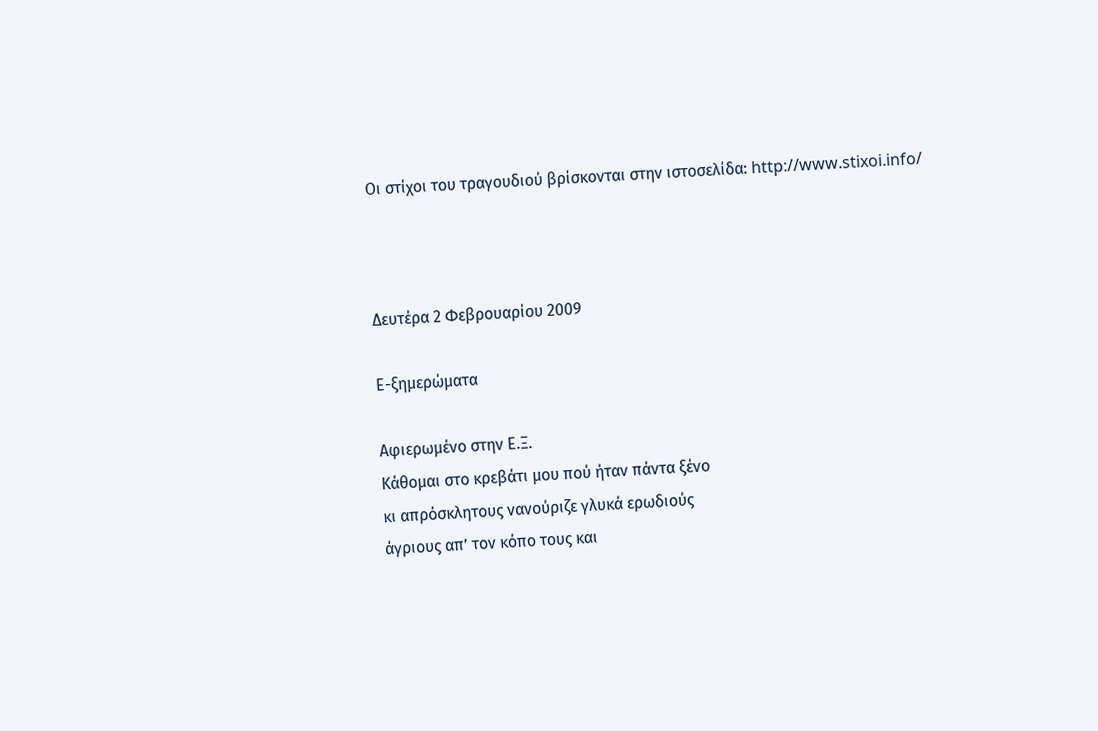Οι στίχοι του τραγουδιού βρίσκονται στην ιστοσελίδα: http://www.stixoi.info/



Δευτέρα 2 Φεβρουαρίου 2009

Ε-ξημερώματα

Αφιερωμένο στην Ε.Ξ.
Κάθομαι στο κρεβάτι μου πού ήταν πάντα ξένο
κι απρόσκλητους νανούριζε γλυκά ερωδιούς
άγριους απ’ τον κόπο τους και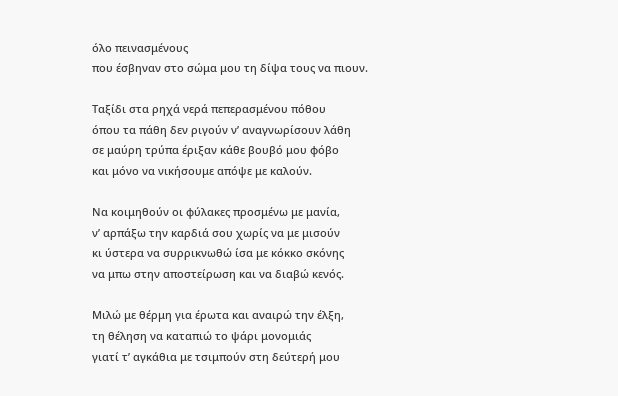όλο πεινασμένους
που έσβηναν στο σώμα μου τη δίψα τους να πιουν.

Ταξίδι στα ρηχά νερά πεπερασμένου πόθου
όπου τα πάθη δεν ριγούν ν’ αναγνωρίσουν λάθη
σε μαύρη τρύπα έριξαν κάθε βουβό μου φόβο
και μόνο να νικήσουμε απόψε με καλούν.

Να κοιμηθούν οι φύλακες προσμένω με μανία,
ν’ αρπάξω την καρδιά σου χωρίς να με μισούν
κι ύστερα να συρρικνωθώ ίσα με κόκκο σκόνης
να μπω στην αποστείρωση και να διαβώ κενός.

Μιλώ με θέρμη για έρωτα και αναιρώ την έλξη,
τη θέληση να καταπιώ το ψάρι μονομιάς
γιατί τ’ αγκάθια με τσιμπούν στη δεύτερή μου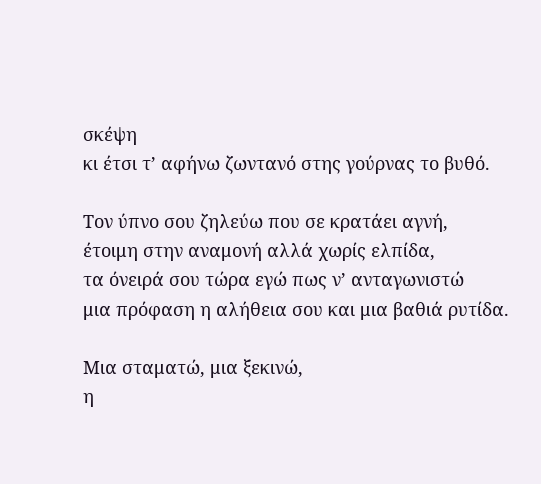σκέψη
κι έτσι τ’ αφήνω ζωντανό στης γούρνας το βυθό.

Τον ύπνο σου ζηλεύω που σε κρατάει αγνή,
έτοιμη στην αναμονή αλλά χωρίς ελπίδα,
τα όνειρά σου τώρα εγώ πως ν’ ανταγωνιστώ
μια πρόφαση η αλήθεια σου και μια βαθιά ρυτίδα.

Μια σταματώ, μια ξεκινώ,
η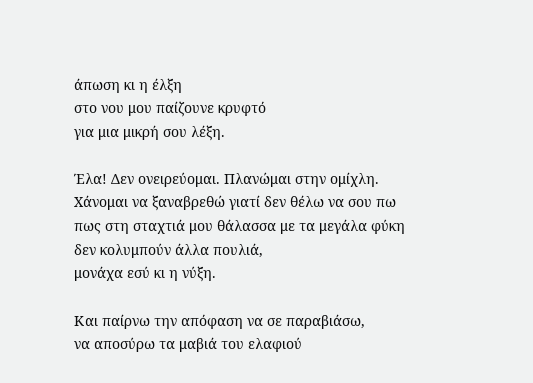άπωση κι η έλξη
στο νου μου παίζουνε κρυφτό
για μια μικρή σου λέξη.

Έλα! Δεν ονειρεύομαι. Πλανώμαι στην ομίχλη.
Χάνομαι να ξαναβρεθώ γιατί δεν θέλω να σου πω
πως στη σταχτιά μου θάλασσα με τα μεγάλα φύκη
δεν κολυμπούν άλλα πουλιά,
μονάχα εσύ κι η νύξη.

Και παίρνω την απόφαση να σε παραβιάσω,
να αποσύρω τα μαβιά του ελαφιού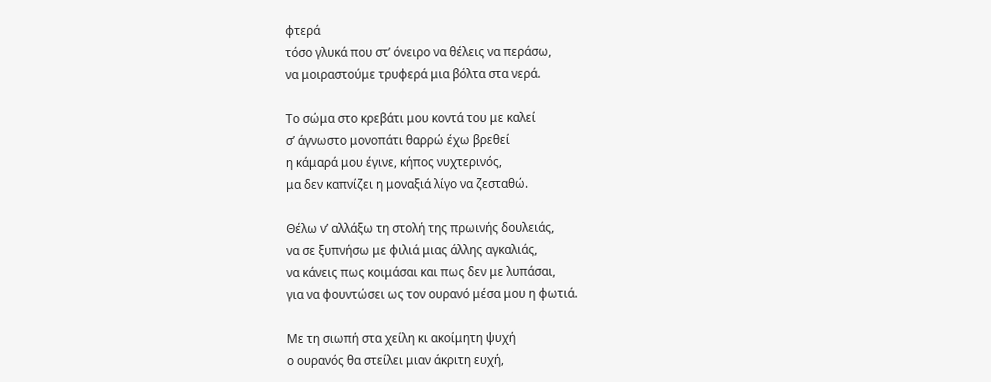φτερά
τόσο γλυκά που στ’ όνειρο να θέλεις να περάσω,
να μοιραστούμε τρυφερά μια βόλτα στα νερά.

Το σώμα στο κρεβάτι μου κοντά του με καλεί
σ’ άγνωστο μονοπάτι θαρρώ έχω βρεθεί
η κάμαρά μου έγινε, κήπος νυχτερινός,
μα δεν καπνίζει η μοναξιά λίγο να ζεσταθώ.

Θέλω ν’ αλλάξω τη στολή της πρωινής δουλειάς,
να σε ξυπνήσω με φιλιά μιας άλλης αγκαλιάς,
να κάνεις πως κοιμάσαι και πως δεν με λυπάσαι,
για να φουντώσει ως τον ουρανό μέσα μου η φωτιά.

Με τη σιωπή στα χείλη κι ακοίμητη ψυχή
ο ουρανός θα στείλει μιαν άκριτη ευχή,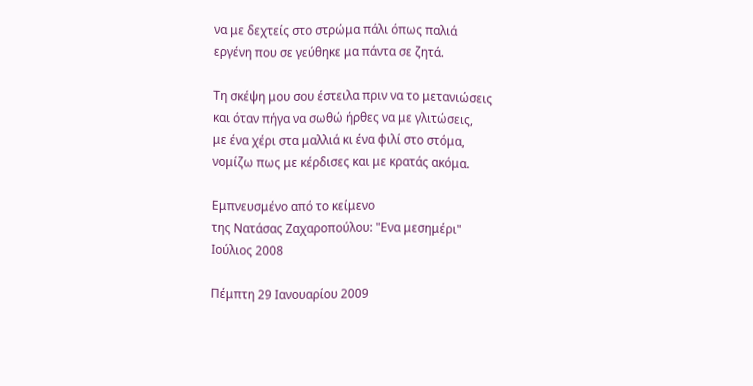να με δεχτείς στο στρώμα πάλι όπως παλιά
εργένη που σε γεύθηκε μα πάντα σε ζητά.

Τη σκέψη μου σου έστειλα πριν να το μετανιώσεις
και όταν πήγα να σωθώ ήρθες να με γλιτώσεις,
με ένα χέρι στα μαλλιά κι ένα φιλί στο στόμα,
νομίζω πως με κέρδισες και με κρατάς ακόμα.

Εμπνευσμένο από το κείμενο
της Νατάσας Ζαχαροπούλου: "Ενα μεσημέρι"
Ιούλιος 2008

Πέμπτη 29 Ιανουαρίου 2009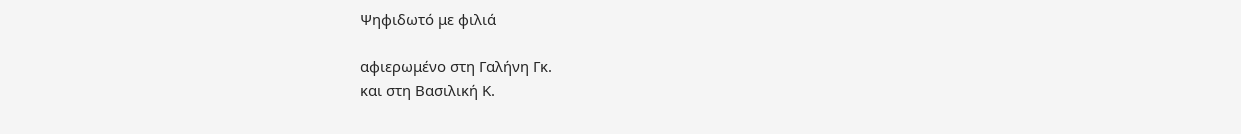Ψηφιδωτό με φιλιά

αφιερωμένο στη Γαλήνη Γκ.
και στη Βασιλική Κ.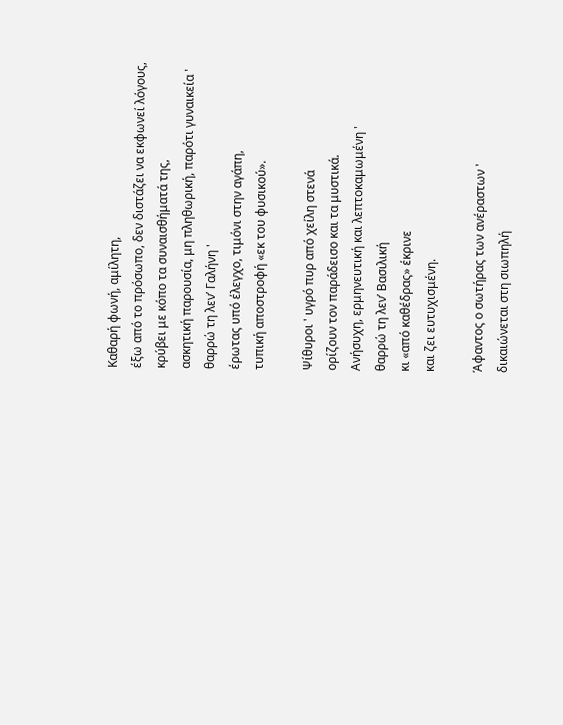Καθαρή φωνή, αμίλητη,
έξω από το πρόσωπο, δεν διστάζει να εκφωνεί λόγους,
κρύβει με κόπο τα συναισθήματά της,
ασκητική παρουσία, μη πληθωρική, παρότι γυναικεία '
θαρρώ τη λεν’ Γαλήνη '
έρωτας υπό έλεγχο, τιμόνι στην αγάπη,
τυπική αποστροφή «εκ του φυσικού».

Ψίθυροι ' υγρό πυρ από χείλη στενά
ορίζουν τον παράδεισο και τα μυστικά.
Ανήσυχη, ερμηνευτική και λεπτοκαμωμένη '
θαρρώ τη λεν’ Βασιλική
κι «από καθέδρας» έκρινε
και ζει ευτυχισμένη.

Άφαντος ο σωτήρας των ανέραστων '
δικαιώνεται στη σιωπηλή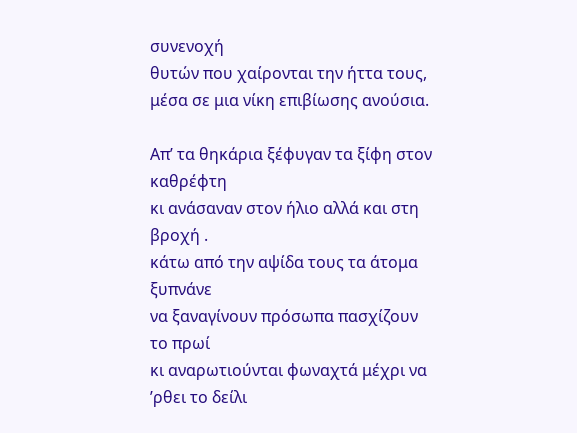συνενοχή
θυτών που χαίρονται την ήττα τους,
μέσα σε μια νίκη επιβίωσης ανούσια.

Απ’ τα θηκάρια ξέφυγαν τα ξίφη στον καθρέφτη
κι ανάσαναν στον ήλιο αλλά και στη βροχή .
κάτω από την αψίδα τους τα άτομα ξυπνάνε
να ξαναγίνουν πρόσωπα πασχίζουν το πρωί
κι αναρωτιούνται φωναχτά μέχρι να ’ρθει το δείλι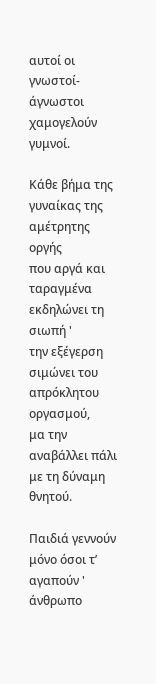αυτοί οι γνωστοί- άγνωστοι χαμογελούν γυμνοί.

Κάθε βήμα της γυναίκας της αμέτρητης οργής
που αργά και ταραγμένα εκδηλώνει τη σιωπή '
την εξέγερση σιμώνει του απρόκλητου οργασμού,
μα την αναβάλλει πάλι με τη δύναμη θνητού.

Παιδιά γεννούν μόνο όσοι τ’ αγαπούν '
άνθρωπο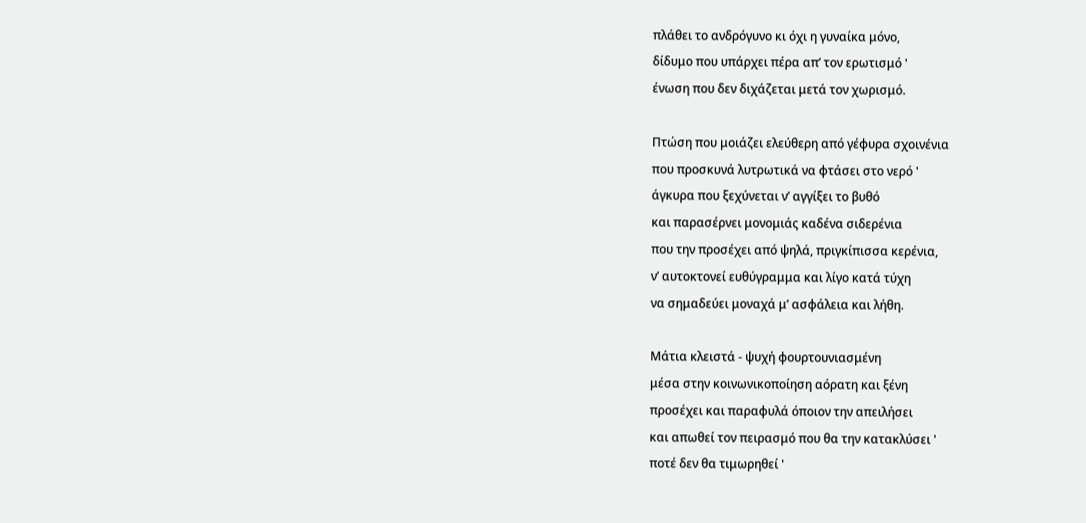πλάθει το ανδρόγυνο κι όχι η γυναίκα μόνο,
δίδυμο που υπάρχει πέρα απ’ τον ερωτισμό '
ένωση που δεν διχάζεται μετά τον χωρισμό.

Πτώση που μοιάζει ελεύθερη από γέφυρα σχοινένια
που προσκυνά λυτρωτικά να φτάσει στο νερό '
άγκυρα που ξεχύνεται ν’ αγγίξει το βυθό
και παρασέρνει μονομιάς καδένα σιδερένια
που την προσέχει από ψηλά, πριγκίπισσα κερένια,
ν’ αυτοκτονεί ευθύγραμμα και λίγο κατά τύχη
να σημαδεύει μοναχά μ’ ασφάλεια και λήθη.

Μάτια κλειστά - ψυχή φουρτουνιασμένη
μέσα στην κοινωνικοποίηση αόρατη και ξένη
προσέχει και παραφυλά όποιον την απειλήσει
και απωθεί τον πειρασμό που θα την κατακλύσει '
ποτέ δεν θα τιμωρηθεί '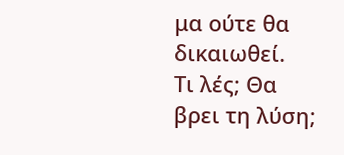μα ούτε θα δικαιωθεί.
Τι λές; Θα βρει τη λύση;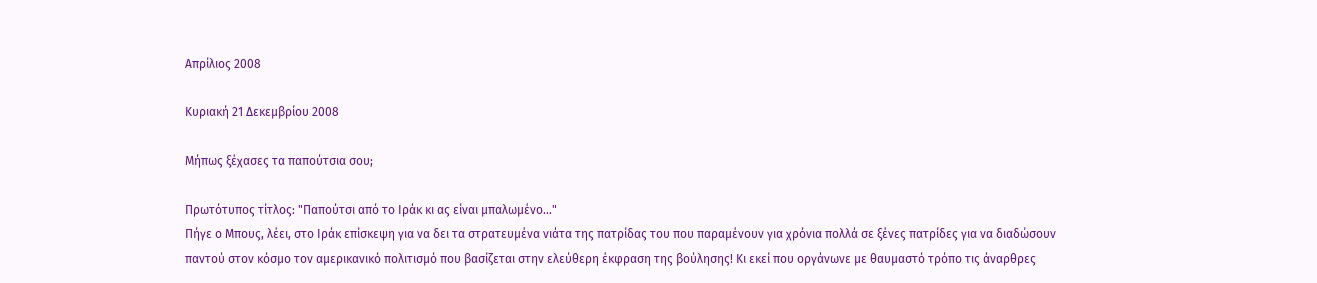Απρίλιος 2008

Κυριακή 21 Δεκεμβρίου 2008

Μήπως ξέχασες τα παπούτσια σου;

Πρωτότυπος τίτλος: "Παπούτσι από το Ιράκ κι ας είναι μπαλωμένο..."
Πήγε ο Μπους, λέει, στο Ιράκ επίσκεψη για να δει τα στρατευμένα νιάτα της πατρίδας του που παραμένουν για χρόνια πολλά σε ξένες πατρίδες για να διαδώσουν παντού στον κόσμο τον αμερικανικό πολιτισμό που βασίζεται στην ελεύθερη έκφραση της βούλησης! Κι εκεί που οργάνωνε με θαυμαστό τρόπο τις άναρθρες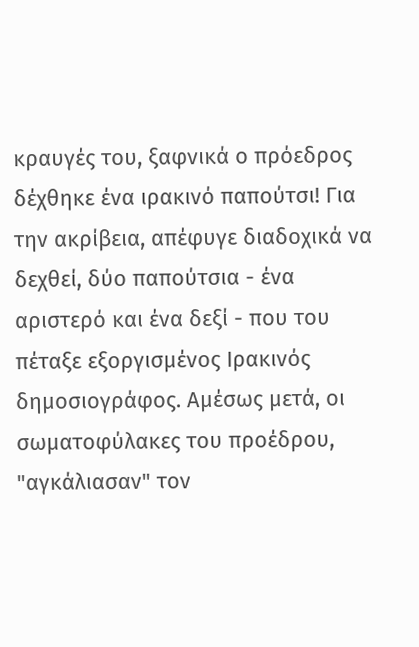κραυγές του, ξαφνικά ο πρόεδρος δέχθηκε ένα ιρακινό παπούτσι! Για την ακρίβεια, απέφυγε διαδοχικά να δεχθεί, δύο παπούτσια - ένα αριστερό και ένα δεξί - που του πέταξε εξοργισμένος Ιρακινός δημοσιογράφος. Αμέσως μετά, οι σωματοφύλακες του προέδρου, "αγκάλιασαν" τον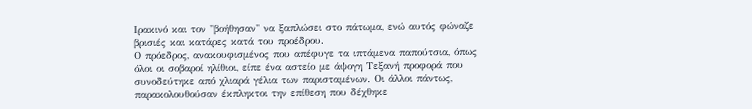Ιρακινό και τον "βοήθησαν" να ξαπλώσει στο πάτωμα, ενώ αυτός φώναζε βρισιές και κατάρες κατά του προέδρου.
Ο πρόεδρος, ανακουφισμένος που απέφυγε τα ιπτάμενα παπούτσια, όπως όλοι οι σοβαροί ηλίθιοι, είπε ένα αστείο με άψογη Τεξανή προφορά που συνοδεύτηκε από χλιαρά γέλια των παρισταμένων. Οι άλλοι πάντως, παρακολουθούσαν έκπληκτοι την επίθεση που δέχθηκε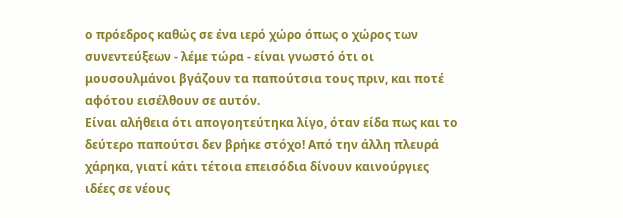ο πρόεδρος καθώς σε ένα ιερό χώρο όπως ο χώρος των συνεντεύξεων - λέμε τώρα - είναι γνωστό ότι οι μουσουλμάνοι βγάζουν τα παπούτσια τους πριν, και ποτέ αφότου εισέλθουν σε αυτόν.
Είναι αλήθεια ότι απογοητεύτηκα λίγο, όταν είδα πως και το δεύτερο παπούτσι δεν βρήκε στόχο! Από την άλλη πλευρά χάρηκα, γιατί κάτι τέτοια επεισόδια δίνουν καινούργιες ιδέες σε νέους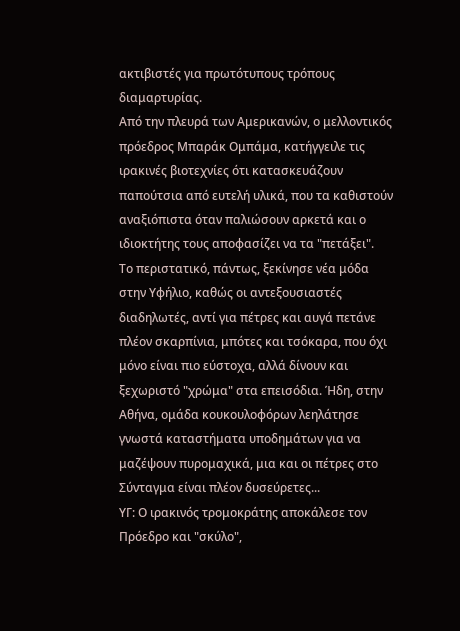ακτιβιστές για πρωτότυπους τρόπους διαμαρτυρίας.
Από την πλευρά των Αμερικανών, ο μελλοντικός πρόεδρος Μπαράκ Ομπάμα, κατήγγειλε τις ιρακινές βιοτεχνίες ότι κατασκευάζουν παπούτσια από ευτελή υλικά, που τα καθιστούν αναξιόπιστα όταν παλιώσουν αρκετά και ο ιδιοκτήτης τους αποφασίζει να τα "πετάξει".
Το περιστατικό, πάντως, ξεκίνησε νέα μόδα στην Υφήλιο, καθώς οι αντεξουσιαστές διαδηλωτές, αντί για πέτρες και αυγά πετάνε πλέον σκαρπίνια, μπότες και τσόκαρα, που όχι μόνο είναι πιο εύστοχα, αλλά δίνουν και ξεχωριστό "χρώμα" στα επεισόδια. Ήδη, στην Αθήνα, ομάδα κουκουλοφόρων λεηλάτησε γνωστά καταστήματα υποδημάτων για να μαζέψουν πυρομαχικά, μια και οι πέτρες στο Σύνταγμα είναι πλέον δυσεύρετες...
ΥΓ: Ο ιρακινός τρομοκράτης αποκάλεσε τον Πρόεδρο και "σκύλο",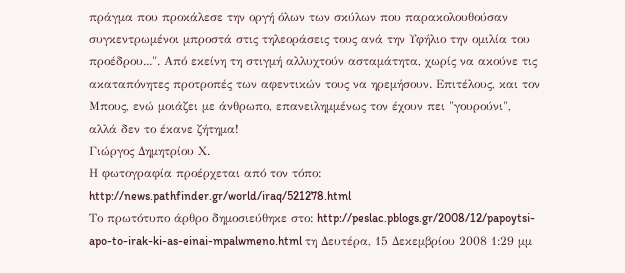πράγμα που προκάλεσε την οργή όλων των σκύλων που παρακολουθούσαν συγκεντρωμένοι μπροστά στις τηλεοράσεις τους ανά την Υφήλιο την ομιλία του προέδρου...". Από εκείνη τη στιγμή αλλυχτούν ασταμάτητα, χωρίς να ακούνε τις ακαταπόνητες προτροπές των αφεντικών τους να ηρεμήσουν. Επιτέλους, και τον Μπους, ενώ μοιάζει με άνθρωπο, επανειλημμένως τον έχουν πει "γουρούνι", αλλά δεν το έκανε ζήτημα!
Γιώργος Δημητρίου Χ.
Η φωτογραφία προέρχεται από τον τόπο: http://news.pathfinder.gr/world/iraq/521278.html
Το πρωτότυπο άρθρο δημοσιεύθηκε στο: http://peslac.pblogs.gr/2008/12/papoytsi-apo-to-irak-ki-as-einai-mpalwmeno.html τη Δευτέρα, 15 Δεκεμβρίου 2008 1:29 μμ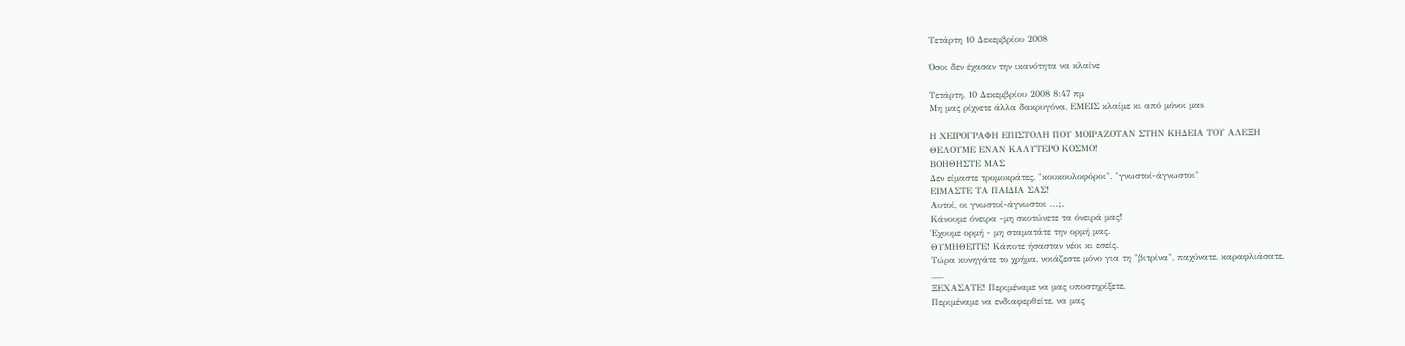Τετάρτη 10 Δεκεμβρίου 2008

Όσοι δεν έχασαν την ικανότητα να κλαίνε

Τετάρτη, 10 Δεκεμβρίου 2008 8:47 πμ
Μη μας ρίχνετε άλλα δακρυγόνα, ΕΜΕΙΣ κλαίμε κι από μόνοι μαs

Η ΧΕΙΡΟΓΡΑΦΗ ΕΠΙΣΤΟΛΗ ΠΟΥ ΜΟΙΡΑΖΟΤΑΝ ΣΤΗΝ ΚΗΔΕΙΑ ΤΟΥ ΑΛΕΞΗ
ΘΕΛΟΥΜΕ ΕΝΑΝ ΚΑΛΥΤΕΡΟ ΚΟΣΜΟ!
ΒΟΗΘΗΣΤΕ ΜΑΣ
Δεν είμαστε τρομοκράτες, "κουκουλοφόροι", "γνωστοί-άγνωστοι"
ΕΙΜΑΣΤΕ ΤΑ ΠΑΙΔΙΑ ΣΑΣ!
Αυτοί, οι γνωστοί-άγνωστοι ...;.
Κάνουμε όνειρα -μη σκοτώνετε τα όνειρά μας!
Έχουμε ορμή - μη σταματάτε την ορμή μας.
ΘΥΜΗΘΕΙΤΕ! Κάποτε ήσασταν νέοι κι εσείς.
Τώρα κυνηγάτε το χρήμα, νοιάζεστε μόνο για τη "βιτρίνα", παχύνατε, καραφλιάσατε,
___
ΞΕΧΑΣΑΤΕ! Περιμέναμε να μας υποστηρίξετε,
Περιμέναμε να ενδιαφερθείτε, να μας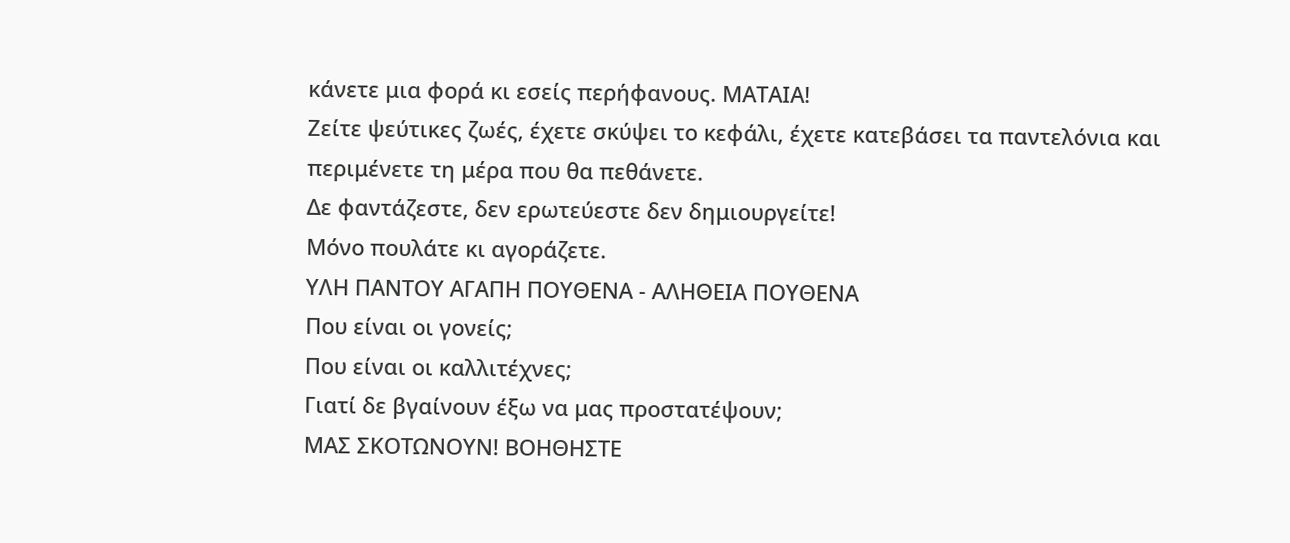κάνετε μια φορά κι εσείς περήφανους. ΜΑΤΑΙΑ!
Ζείτε ψεύτικες ζωές, έχετε σκύψει το κεφάλι, έχετε κατεβάσει τα παντελόνια και περιμένετε τη μέρα που θα πεθάνετε.
Δε φαντάζεστε, δεν ερωτεύεστε δεν δημιουργείτε!
Μόνο πουλάτε κι αγοράζετε.
ΥΛΗ ΠΑΝΤΟΥ ΑΓΑΠΗ ΠΟΥΘΕΝΑ - ΑΛΗΘΕΙΑ ΠΟΥΘΕΝΑ
Που είναι οι γονείς;
Που είναι οι καλλιτέχνες;
Γιατί δε βγαίνουν έξω να μας προστατέψουν;
ΜΑΣ ΣΚΟΤΩΝΟΥΝ! ΒΟΗΘΗΣΤΕ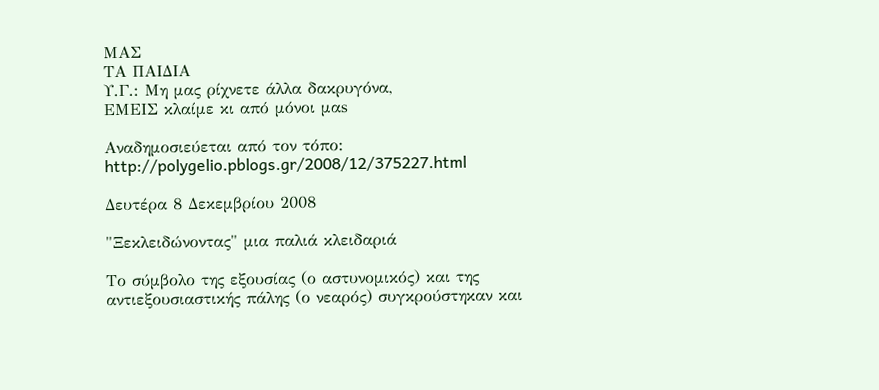ΜΑΣ
ΤΑ ΠΑΙΔΙΑ
Υ.Γ.: Μη μας ρίχνετε άλλα δακρυγόνα,
ΕΜΕΙΣ κλαίμε κι από μόνοι μαs

Αναδημοσιεύεται από τον τόπο:
http://polygelio.pblogs.gr/2008/12/375227.html

Δευτέρα 8 Δεκεμβρίου 2008

"Ξεκλειδώνοντας" μια παλιά κλειδαριά

Το σύμβολο της εξουσίας (ο αστυνομικός) και της αντιεξουσιαστικής πάλης (ο νεαρός) συγκρούστηκαν και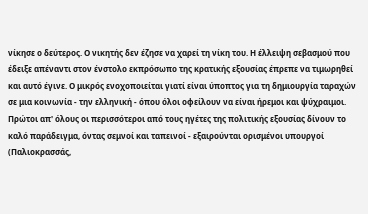νίκησε ο δεύτερος. Ο νικητής δεν έζησε να χαρεί τη νίκη του. Η έλλειψη σεβασμού που έδειξε απέναντι στον ένστολο εκπρόσωπο της κρατικής εξουσίας έπρεπε να τιμωρηθεί και αυτό έγινε. Ο μικρός ενοχοποιείται γιατί είναι ύποπτος για τη δημιουργία ταραχών σε μια κοινωνία - την ελληνική - όπου όλοι οφείλουν να είναι ήρεμοι και ψύχραιμοι. Πρώτοι απ' όλους οι περισσότεροι από τους ηγέτες της πολιτικής εξουσίας δίνουν το καλό παράδειγμα, όντας σεμνοί και ταπεινοί - εξαιρούνται ορισμένοι υπουργοί (Παλιοκρασσάς,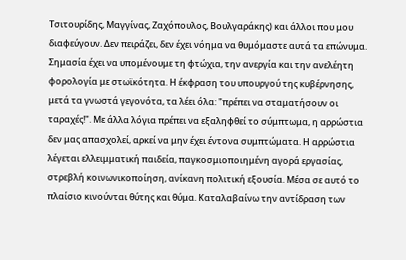Τσιτουρίδης, Μαγγίνας, Ζαχόπουλος, Βουλγαράκης) και άλλοι που μου διαφεύγουν. Δεν πειράζει, δεν έχει νόημα να θυμόμαστε αυτά τα επώνυμα. Σημασία έχει να υπομένουμε τη φτώχια, την ανεργία και την ανελέητη φορολογία με στωϊκότητα. Η έκφραση του υπουργού της κυβέρνησης, μετά τα γνωστά γεγονότα, τα λέει όλα: "πρέπει να σταματήσουν οι ταραχές!". Με άλλα λόγια πρέπει να εξαληφθεί το σύμπτωμα, η αρρώστια δεν μας απασχολεί, αρκεί να μην έχει έντονα συμπτώματα. Η αρρώστια λέγεται ελλειμματική παιδεία, παγκοσμιοποιημένη αγορά εργασίας, στρεβλή κοινωνικοποίηση, ανίκανη πολιτική εξουσία. Μέσα σε αυτό το πλαίσιο κινούνται θύτης και θύμα. Καταλαβαίνω την αντίδραση των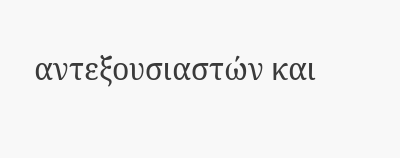αντεξουσιαστών και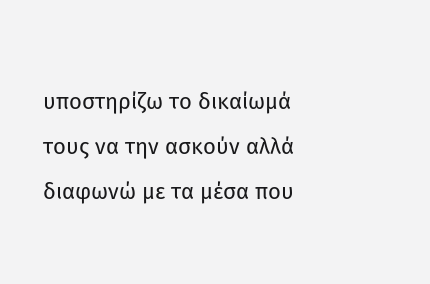υποστηρίζω το δικαίωμά τους να την ασκούν αλλά διαφωνώ με τα μέσα που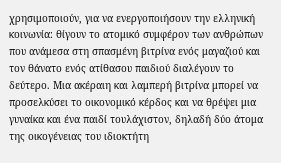χρησιμοποιούν, για να ενεργοποιήσουν την ελληνική κοινωνία: θίγουν το ατομικό συμφέρον των ανθρώπων που ανάμεσα στη σπασμένη βιτρίνα ενός μαγαζιού και τον θάνατο ενός ατίθασου παιδιού διαλέγουν το δεύτερο. Μια ακέραιη και λαμπερή βιτρίνα μπορεί να προσελκύσει το οικονομικό κέρδος και να θρέψει μια γυναίκα και ένα παιδί τουλάχιστον, δηλαδή δύο άτομα της οικογένειας του ιδιοκτήτη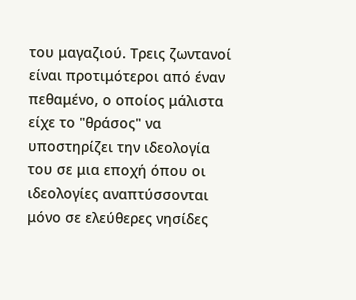του μαγαζιού. Τρεις ζωντανοί είναι προτιμότεροι από έναν πεθαμένο, ο οποίος μάλιστα είχε το "θράσος" να υποστηρίζει την ιδεολογία του σε μια εποχή όπου οι ιδεολογίες αναπτύσσονται μόνο σε ελεύθερες νησίδες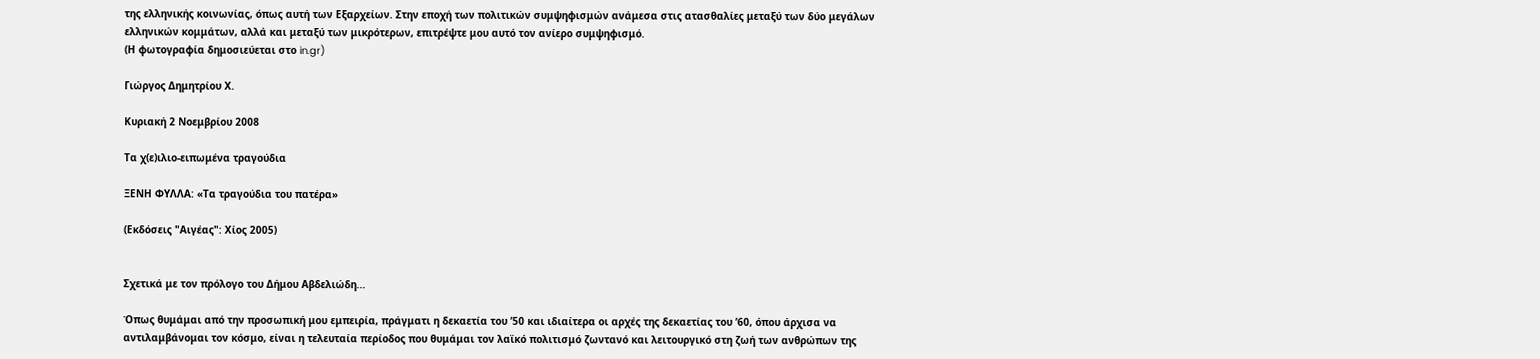της ελληνικής κοινωνίας, όπως αυτή των Εξαρχείων. Στην εποχή των πολιτικών συμψηφισμών ανάμεσα στις ατασθαλίες μεταξύ των δύο μεγάλων ελληνικών κομμάτων, αλλά και μεταξύ των μικρότερων, επιτρέψτε μου αυτό τον ανίερο συμψηφισμό.
(Η φωτογραφία δημοσιεύεται στο in.gr)

Γιώργος Δημητρίου Χ.

Κυριακή 2 Νοεμβρίου 2008

Τα χ(ε)ιλιο-ειπωμένα τραγούδια

ΞΕΝΗ ΦΥΛΛΑ: «Τα τραγούδια του πατέρα»

(Εκδόσεις "Αιγέας": Χίος 2005)


Σχετικά με τον πρόλογο του Δήμου Αβδελιώδη...

Όπως θυμάμαι από την προσωπική μου εμπειρία, πράγματι η δεκαετία του ’50 και ιδιαίτερα οι αρχές της δεκαετίας του ’60, όπου άρχισα να αντιλαμβάνομαι τον κόσμο, είναι η τελευταία περίοδος που θυμάμαι τον λαϊκό πολιτισμό ζωντανό και λειτουργικό στη ζωή των ανθρώπων της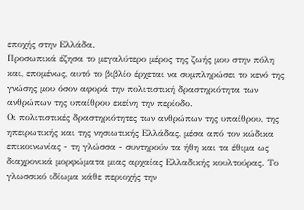εποχής στην Ελλάδα.
Προσωπικά έζησα το μεγαλύτερο μέρος της ζωής μου στην πόλη και, επομένως, αυτό το βιβλίο έρχεται να συμπληρώσει το κενό της γνώσης μου όσον αφορά την πολιτιστική δραστηριότητα των ανθρώπων της υπαίθρου εκείνη την περίοδο.
Οι πολιτιστικές δραστηριότητες των ανθρώπων της υπαίθρου, της ηπειρωτικής και της νησιωτικής Ελλάδας, μέσα από τον κώδικα επικοινωνίας - τη γλώσσα - συντηρούν τα ήθη και τα έθιμα ως διαχρονικά μορφώματα μιας αρχαίας Ελλαδικής κουλτούρας. Το γλωσσικό ιδίωμα κάθε περιοχής την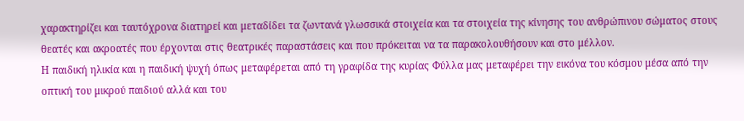χαρακτηρίζει και ταυτόχρονα διατηρεί και μεταδίδει τα ζωντανά γλωσσικά στοιχεία και τα στοιχεία της κίνησης του ανθρώπινου σώματος στους θεατές και ακροατές που έρχονται στις θεατρικές παραστάσεις και που πρόκειται να τα παρακολουθήσουν και στο μέλλον.
Η παιδική ηλικία και η παιδική ψυχή όπως μεταφέρεται από τη γραφίδα της κυρίας Φύλλα μας μεταφέρει την εικόνα του κόσμου μέσα από την οπτική του μικρού παιδιού αλλά και του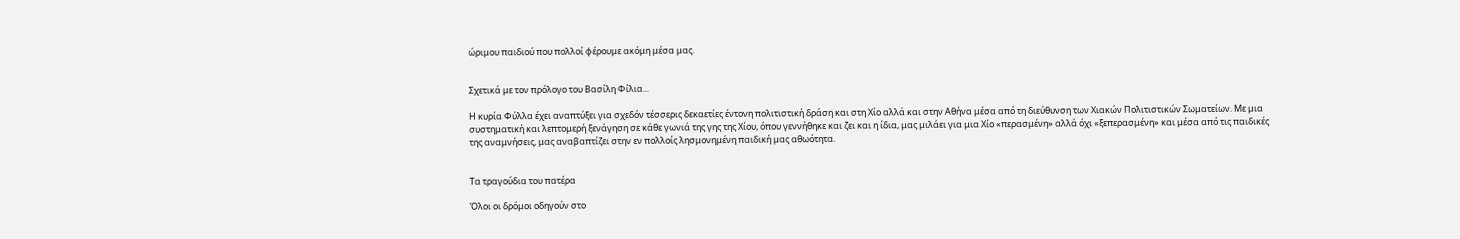ώριμου παιδιού που πολλοί φέρουμε ακόμη μέσα μας.


Σχετικά με τον πρόλογο του Βασίλη Φίλια...

Η κυρία Φύλλα έχει αναπτύξει για σχεδόν τέσσερις δεκαετίες έντονη πολιτιστική δράση και στη Χίο αλλά και στην Αθήνα μέσα από τη διεύθυνση των Χιακών Πολιτιστικών Σωματείων. Με μια συστηματική και λεπτομερή ξενάγηση σε κάθε γωνιά της γης της Χίου, όπου γεννήθηκε και ζει και η ίδια, μας μιλάει για μια Χίο «περασμένη» αλλά όχι «ξεπερασμένη» και μέσα από τις παιδικές της αναμνήσεις, μας αναβαπτίζει στην εν πολλοίς λησμονημένη παιδική μας αθωότητα.


Τα τραγούδια του πατέρα

Όλοι οι δρόμοι οδηγούν στο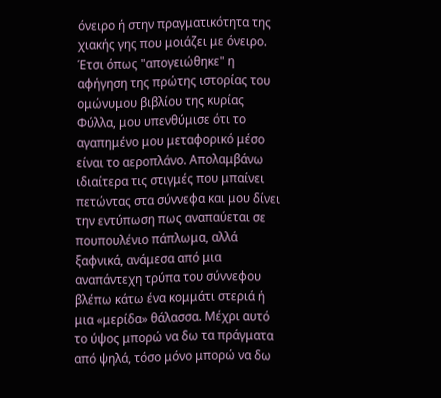όνειρο ή στην πραγματικότητα της χιακής γης που μοιάζει με όνειρο.
Έτσι όπως "απογειώθηκε" η αφήγηση της πρώτης ιστορίας του ομώνυμου βιβλίου της κυρίας Φύλλα, μου υπενθύμισε ότι το αγαπημένο μου μεταφορικό μέσο είναι το αεροπλάνο. Απολαμβάνω ιδιαίτερα τις στιγμές που μπαίνει πετώντας στα σύννεφα και μου δίνει την εντύπωση πως αναπαύεται σε πουπουλένιο πάπλωμα, αλλά ξαφνικά, ανάμεσα από μια αναπάντεχη τρύπα του σύννεφου βλέπω κάτω ένα κομμάτι στεριά ή μια «μερίδα» θάλασσα. Μέχρι αυτό το ύψος μπορώ να δω τα πράγματα από ψηλά, τόσο μόνο μπορώ να δω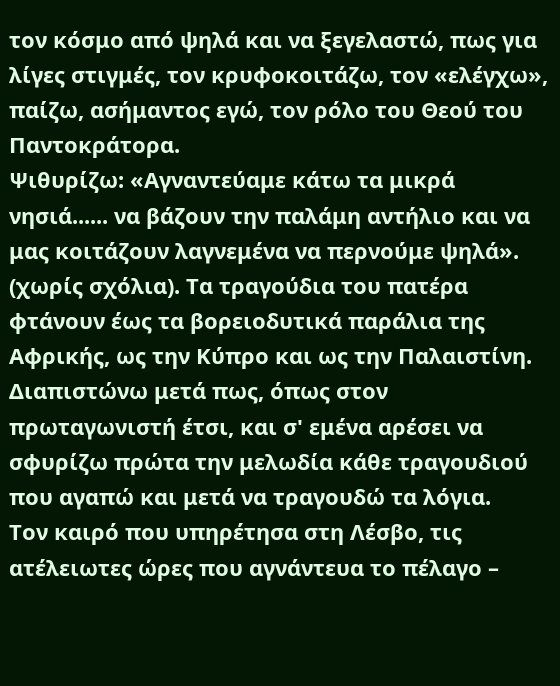τον κόσμο από ψηλά και να ξεγελαστώ, πως για λίγες στιγμές, τον κρυφοκοιτάζω, τον «ελέγχω», παίζω, ασήμαντος εγώ, τον ρόλο του Θεού του Παντοκράτορα.
Ψιθυρίζω: «Αγναντεύαμε κάτω τα μικρά νησιά...... να βάζουν την παλάμη αντήλιο και να μας κοιτάζουν λαγνεμένα να περνούμε ψηλά». (χωρίς σχόλια). Τα τραγούδια του πατέρα φτάνουν έως τα βορειοδυτικά παράλια της Αφρικής, ως την Κύπρο και ως την Παλαιστίνη.
Διαπιστώνω μετά πως, όπως στον πρωταγωνιστή έτσι, και σ' εμένα αρέσει να σφυρίζω πρώτα την μελωδία κάθε τραγουδιού που αγαπώ και μετά να τραγουδώ τα λόγια.
Τον καιρό που υπηρέτησα στη Λέσβο, τις ατέλειωτες ώρες που αγνάντευα το πέλαγο –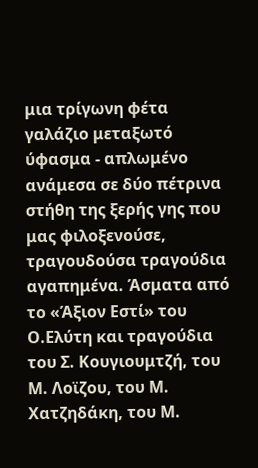μια τρίγωνη φέτα γαλάζιο μεταξωτό ύφασμα - απλωμένο ανάμεσα σε δύο πέτρινα στήθη της ξερής γης που μας φιλοξενούσε, τραγουδούσα τραγούδια αγαπημένα. Άσματα από το «Άξιον Εστί» του Ο.Ελύτη και τραγούδια του Σ. Κουγιουμτζή, του Μ. Λοϊζου, του Μ. Χατζηδάκη, του Μ.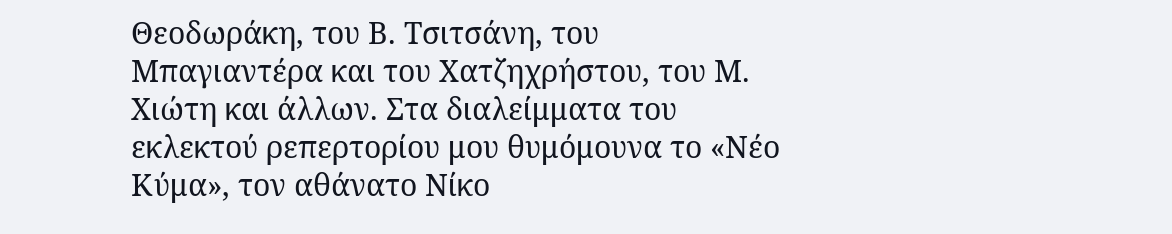Θεοδωράκη, του Β. Τσιτσάνη, του Μπαγιαντέρα και του Χατζηχρήστου, του Μ. Χιώτη και άλλων. Στα διαλείμματα του εκλεκτού ρεπερτορίου μου θυμόμουνα το «Νέο Κύμα», τον αθάνατο Νίκο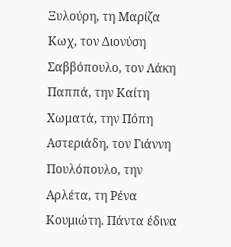Ξυλούρη, τη Μαρίζα Κωχ, τον Διονύση Σαββόπουλο, τον Λάκη Παππά, την Καίτη Χωματά, την Πόπη Αστεριάδη, τον Γιάννη Πουλόπουλο, την Αρλέτα, τη Ρένα Κουμιώτη. Πάντα έδινα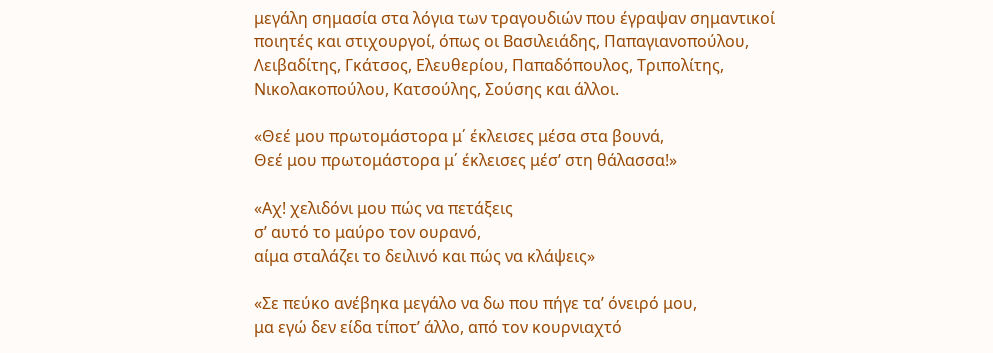μεγάλη σημασία στα λόγια των τραγουδιών που έγραψαν σημαντικοί ποιητές και στιχουργοί, όπως οι Βασιλειάδης, Παπαγιανοπούλου, Λειβαδίτης, Γκάτσος, Ελευθερίου, Παπαδόπουλος, Τριπολίτης, Νικολακοπούλου, Κατσούλης, Σούσης και άλλοι.

«Θεέ μου πρωτομάστορα μ΄ έκλεισες μέσα στα βουνά,
Θεέ μου πρωτομάστορα μ΄ έκλεισες μέσ’ στη θάλασσα!»

«Αχ! χελιδόνι μου πώς να πετάξεις
σ’ αυτό το μαύρο τον ουρανό,
αίμα σταλάζει το δειλινό και πώς να κλάψεις»

«Σε πεύκο ανέβηκα μεγάλο να δω που πήγε τα’ όνειρό μου,
μα εγώ δεν είδα τίποτ’ άλλο, από τον κουρνιαχτό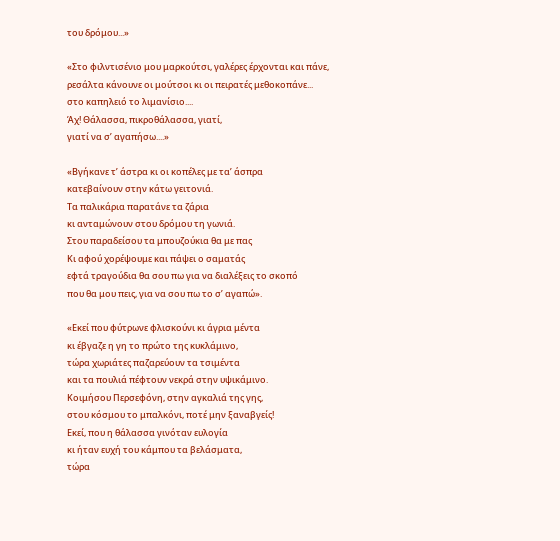του δρόμου...»

«Στο φιλντισένιο μου μαρκούτσι, γαλέρες έρχονται και πάνε,
ρεσάλτα κάνουνε οι μούτσοι κι οι πειρατές μεθοκοπάνε...
στο καπηλειό το λιμανίσιο....
Άχ! Θάλασσα, πικροθάλασσα, γιατί,
γιατί να σ’ αγαπήσω....»

«Βγήκανε τ’ άστρα κι οι κοπέλες με τα’ άσπρα
κατεβαίνουν στην κάτω γειτονιά.
Τα παλικάρια παρατάνε τα ζάρια
κι ανταμώνουν στου δρόμου τη γωνιά.
Στου παραδείσου τα μπουζούκια θα με πας
Κι αφού χορέψουμε και πάψει ο σαματάς
εφτά τραγούδια θα σου πω για να διαλέξεις το σκοπό
που θα μου πεις, για να σου πω το σ’ αγαπώ».

«Εκεί που φύτρωνε φλισκούνι κι άγρια μέντα
κι έβγαζε η γη το πρώτο της κυκλάμινο,
τώρα χωριάτες παζαρεύουν τα τσιμέντα
και τα πουλιά πέφτουν νεκρά στην υψικάμινο.
Κοιμήσου Περσεφόνη, στην αγκαλιά της γης,
στου κόσμου το μπαλκόνι, ποτέ μην ξαναβγείς!
Εκεί, που η θάλασσα γινόταν ευλογία
κι ήταν ευχή του κάμπου τα βελάσματα,
τώρα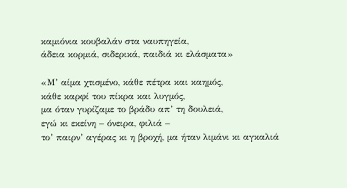καμιόνια κουβαλάν στα ναυπηγεία,
άδεια κορμιά, σιδερικά, παιδιά κι ελάσματα»

«Μ’ αίμα χτισμένο, κάθε πέτρα και καημός,
κάθε καρφί του πίκρα και λυγμός,
μα όταν γυρίζαμε το βράδυ απ’ τη δουλειά,
εγώ κι εκείνη – όνειρα, φιλιά –
το’ παιρν’ αγέρας κι η βροχή, μα ήταν λιμάνι κι αγκαλιά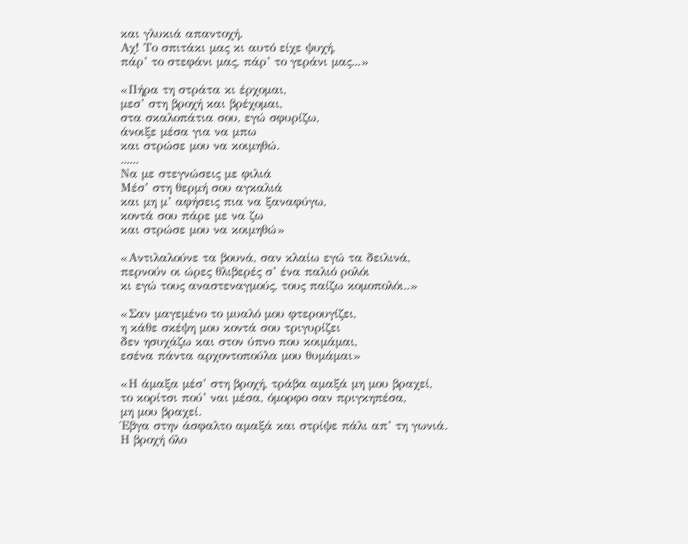και γλυκιά απαντοχή.
Αχ! Το σπιτάκι μας κι αυτό είχε ψυχή,
πάρ’ το στεφάνι μας, πάρ’ το γεράνι μας...»

«Πήρα τη στράτα κι έρχομαι,
μεσ’ στη βροχή και βρέχομαι,
στα σκαλοπάτια σου, εγώ σφυρίζω,
άνοιξε μέσα για να μπω
και στρώσε μου να κοιμηθώ.
......
Να με στεγνώσεις με φιλιά
Μέσ’ στη θερμή σου αγκαλιά
και μη μ’ αφήσεις πια να ξαναφύγω,
κοντά σου πάρε με να ζω
και στρώσε μου να κοιμηθώ»

«Αντιλαλούνε τα βουνά, σαν κλαίω εγώ τα δειλινά,
περνούν οι ώρες θλιβερές σ’ ένα παλιό ρολόι
κι εγώ τους αναστεναγμούς, τους παίζω κομοπολόι..»

«Σαν μαγεμένο το μυαλό μου φτερουγίζει,
η κάθε σκέψη μου κοντά σου τριγυρίζει
δεν ησυχάζω και στον ύπνο που κοιμάμαι,
εσένα πάντα αρχοντοπούλα μου θυμάμαι»

«Η άμαξα μέσ’ στη βροχή, τράβα αμαξά μη μου βραχεί,
το κορίτσι πού’ ναι μέσα, όμορφο σαν πριγκηπέσα,
μη μου βραχεί.
Έβγα στην άσφαλτο αμαξά και στρίψε πάλι απ’ τη γωνιά.
Η βροχή όλο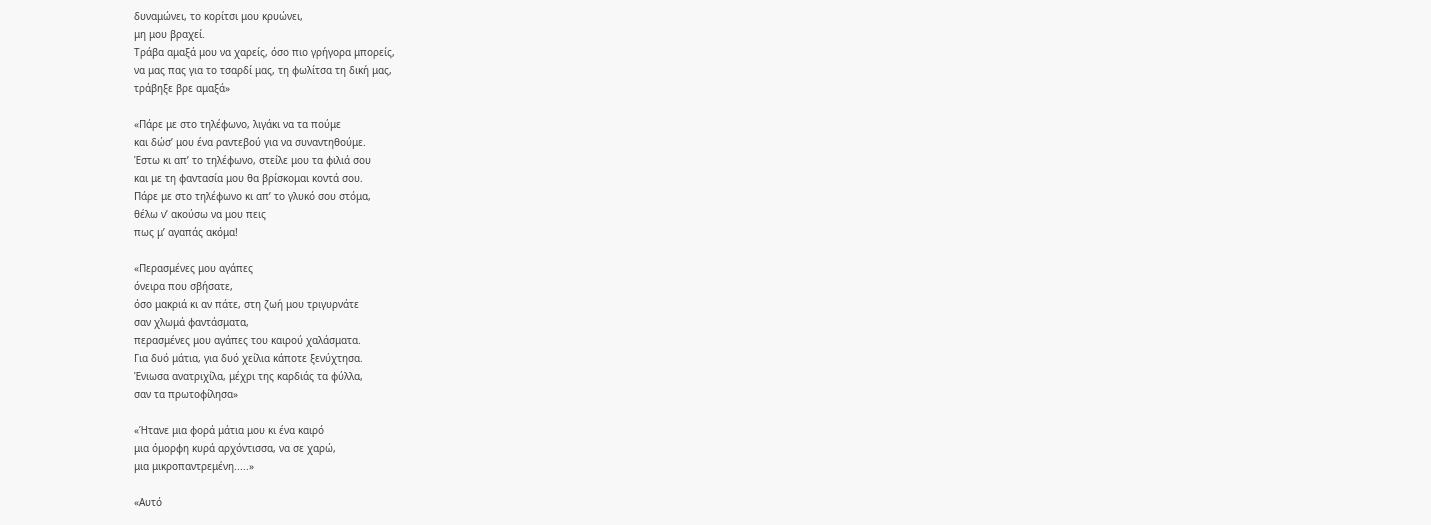δυναμώνει, το κορίτσι μου κρυώνει,
μη μου βραχεί.
Τράβα αμαξά μου να χαρείς, όσο πιο γρήγορα μπορείς,
να μας πας για το τσαρδί μας, τη φωλίτσα τη δική μας,
τράβηξε βρε αμαξά»

«Πάρε με στο τηλέφωνο, λιγάκι να τα πούμε
και δώσ’ μου ένα ραντεβού για να συναντηθούμε.
Έστω κι απ’ το τηλέφωνο, στείλε μου τα φιλιά σου
και με τη φαντασία μου θα βρίσκομαι κοντά σου.
Πάρε με στο τηλέφωνο κι απ’ το γλυκό σου στόμα,
θέλω ν’ ακούσω να μου πεις
πως μ’ αγαπάς ακόμα!

«Περασμένες μου αγάπες
όνειρα που σβήσατε,
όσο μακριά κι αν πάτε, στη ζωή μου τριγυρνάτε
σαν χλωμά φαντάσματα,
περασμένες μου αγάπες του καιρού χαλάσματα.
Για δυό μάτια, για δυό χείλια κάποτε ξενύχτησα.
Ένιωσα ανατριχίλα, μέχρι της καρδιάς τα φύλλα,
σαν τα πρωτοφίλησα»

«Ήτανε μια φορά μάτια μου κι ένα καιρό
μια όμορφη κυρά αρχόντισσα, να σε χαρώ,
μια μικροπαντρεμένη.....»

«Αυτό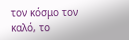τον κόσμο τον καλό, το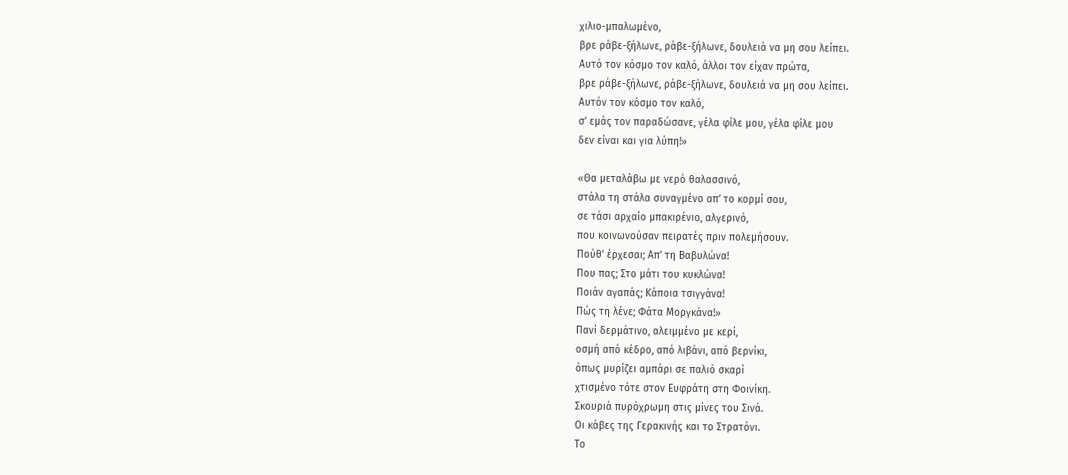χιλιο-μπαλωμένο,
βρε ράβε-ξήλωνε, ράβε-ξήλωνε, δουλειά να μη σου λείπει.
Αυτό τον κόσμο τον καλό, άλλοι τον είχαν πρώτα,
βρε ράβε-ξήλωνε, ράβε-ξήλωνε, δουλειά να μη σου λείπει.
Αυτόν τον κόσμο τον καλό,
σ’ εμάς τον παραδώσανε, γέλα φίλε μου, γέλα φίλε μου
δεν είναι και για λύπη!»

«Θα μεταλάβω με νερό θαλασσινό,
στάλα τη στάλα συναγμένο απ’ το κορμί σου,
σε τάσι αρχαίο μπακιρένιο, αλγερινό,
που κοινωνούσαν πειρατές πριν πολεμήσουν.
Πούθ’ έρχεσαι; Απ’ τη Βαβυλώνα!
Που πας; Στο μάτι του κυκλώνα!
Ποιάν αγαπάς; Κάποια τσιγγάνα!
Πώς τη λένε; Φάτα Μοργκάνα!»
Πανί δερμάτινο, αλειμμένο με κερί,
οσμή από κέδρο, από λιβάνι, από βερνίκι,
όπως μυρίζει αμπάρι σε παλιό σκαρί
χτισμένο τότε στον Ευφράτη στη Φοινίκη.
Σκουριά πυρόχρωμη στις μίνες του Σινά.
Οι κάβες της Γερακινής και το Στρατόνι.
Το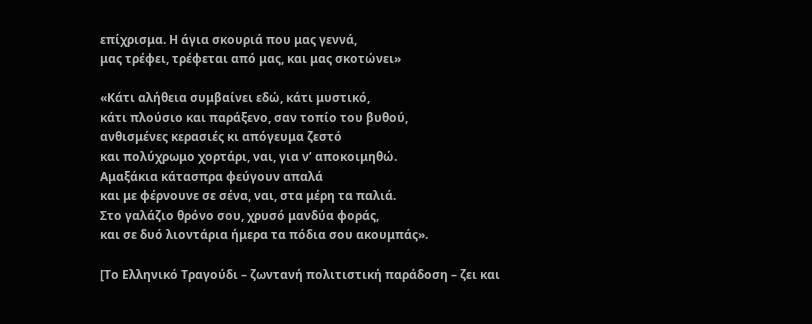επίχρισμα. Η άγια σκουριά που μας γεννά,
μας τρέφει, τρέφεται από μας, και μας σκοτώνει»

«Κάτι αλήθεια συμβαίνει εδώ, κάτι μυστικό,
κάτι πλούσιο και παράξενο, σαν τοπίο του βυθού,
ανθισμένες κερασιές κι απόγευμα ζεστό
και πολύχρωμο χορτάρι, ναι, για ν’ αποκοιμηθώ.
Αμαξάκια κάτασπρα φεύγουν απαλά
και με φέρνουνε σε σένα, ναι, στα μέρη τα παλιά.
Στο γαλάζιο θρόνο σου, χρυσό μανδύα φοράς,
και σε δυό λιοντάρια ήμερα τα πόδια σου ακουμπάς».

[Το Ελληνικό Τραγούδι – ζωντανή πολιτιστική παράδοση – ζει και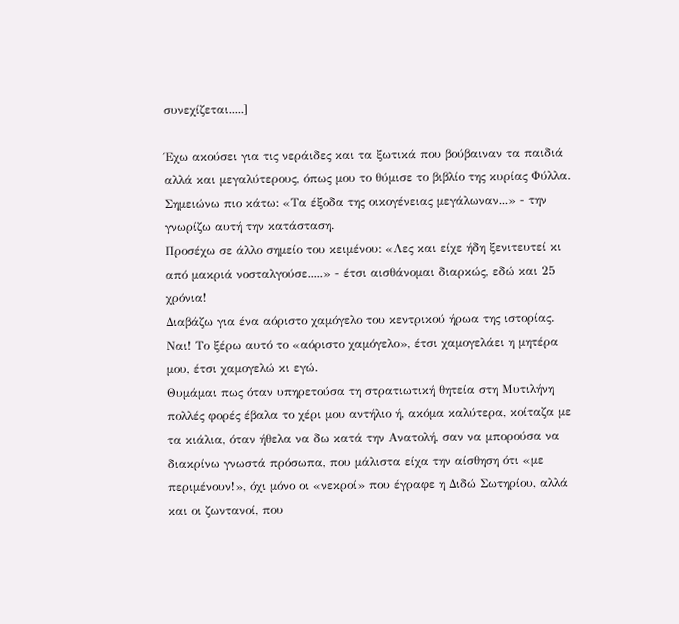συνεχίζεται.....]

Έχω ακούσει για τις νεράιδες και τα ξωτικά που βούβαιναν τα παιδιά αλλά και μεγαλύτερους, όπως μου το θύμισε το βιβλίο της κυρίας Φύλλα.
Σημειώνω πιο κάτω: «Τα έξοδα της οικογένειας μεγάλωναν...» - την γνωρίζω αυτή την κατάσταση.
Προσέχω σε άλλο σημείο του κειμένου: «Λες και είχε ήδη ξενιτευτεί κι από μακριά νοσταλγούσε.....» - έτσι αισθάνομαι διαρκώς, εδώ και 25 χρόνια!
Διαβάζω για ένα αόριστο χαμόγελο του κεντρικού ήρωα της ιστορίας. Ναι! Το ξέρω αυτό το «αόριστο χαμόγελο», έτσι χαμογελάει η μητέρα μου, έτσι χαμογελώ κι εγώ.
Θυμάμαι πως όταν υπηρετούσα τη στρατιωτική θητεία στη Μυτιλήνη πολλές φορές έβαλα το χέρι μου αντήλιο ή, ακόμα καλύτερα, κοίταζα με τα κιάλια, όταν ήθελα να δω κατά την Ανατολή, σαν να μπορούσα να διακρίνω γνωστά πρόσωπα, που μάλιστα είχα την αίσθηση ότι «με περιμένουν!», όχι μόνο οι «νεκροί» που έγραφε η Διδώ Σωτηρίου, αλλά και οι ζωντανοί, που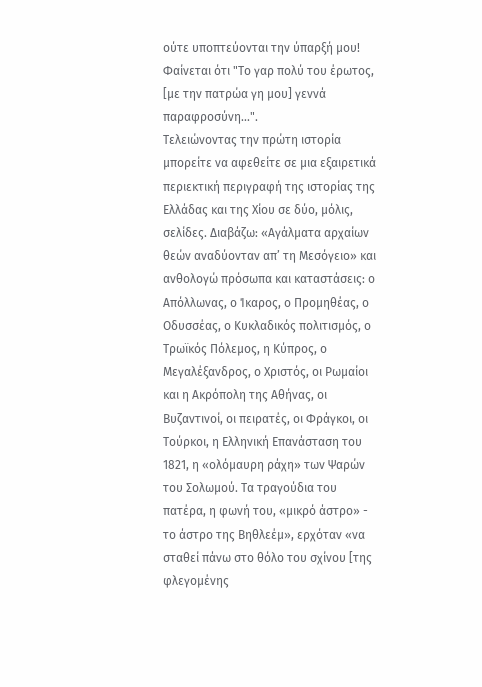ούτε υποπτεύονται την ύπαρξή μου! Φαίνεται ότι "Το γαρ πολύ του έρωτος, [με την πατρώα γη μου] γεννά παραφροσύνη...".
Τελειώνοντας την πρώτη ιστορία μπορείτε να αφεθείτε σε μια εξαιρετικά περιεκτική περιγραφή της ιστορίας της Ελλάδας και της Χίου σε δύο, μόλις, σελίδες. Διαβάζω: «Αγάλματα αρχαίων θεών αναδύονταν απ’ τη Μεσόγειο» και ανθολογώ πρόσωπα και καταστάσεις: ο Απόλλωνας, ο Ίκαρος, ο Προμηθέας, ο Οδυσσέας, ο Κυκλαδικός πολιτισμός, ο Τρωϊκός Πόλεμος, η Κύπρος, ο Μεγαλέξανδρος, ο Χριστός, οι Ρωμαίοι και η Ακρόπολη της Αθήνας, οι Βυζαντινοί, οι πειρατές, οι Φράγκοι, οι Τούρκοι, η Ελληνική Επανάσταση του 1821, η «ολόμαυρη ράχη» των Ψαρών του Σολωμού. Τα τραγούδια του πατέρα, η φωνή του, «μικρό άστρο» - το άστρο της Βηθλεέμ», ερχόταν «να σταθεί πάνω στο θόλο του σχίνου [της φλεγομένης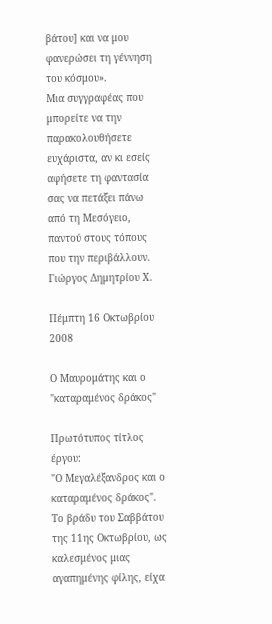βάτου] και να μου φανερώσει τη γέννηση του κόσμου».
Μια συγγραφέας που μπορείτε να την παρακολουθήσετε ευχάριστα, αν κι εσείς αφήσετε τη φαντασία σας να πετάξει πάνω από τη Μεσόγειο, παντού στους τόπους που την περιβάλλουν.
Γιώργος Δημητρίου Χ.

Πέμπτη 16 Οκτωβρίου 2008

Ο Μαυρομάτης και ο "καταραμένος δράκος"

Πρωτότυπος τίτλος έργου:
"Ο Μεγαλέξανδρος και ο καταραμένος δράκος".
Το βράδυ του Σαββάτου της 11ης Οκτωβρίου, ως καλεσμένος μιας αγαπημένης φίλης, είχα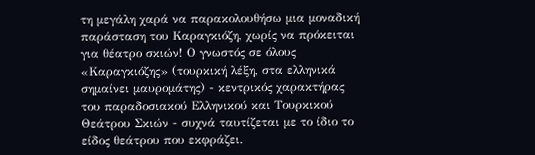τη μεγάλη χαρά να παρακολουθήσω μια μοναδική παράσταση του Καραγκιόζη, χωρίς να πρόκειται για θέατρο σκιών! Ο γνωστός σε όλους «Καραγκιόζης» (τουρκική λέξη, στα ελληνικά σημαίνει μαυρομάτης) - κεντρικός χαρακτήρας του παραδοσιακού Ελληνικού και Τουρκικού Θεάτρου Σκιών - συχνά ταυτίζεται με το ίδιο το είδος θεάτρου που εκφράζει.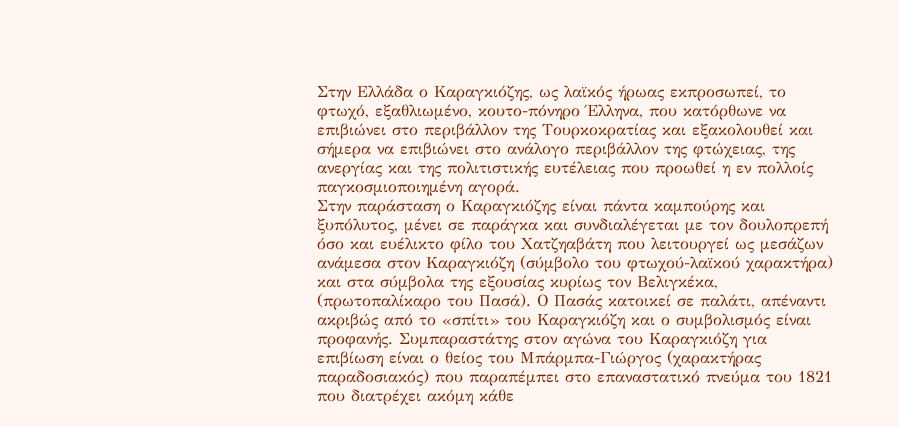Στην Ελλάδα ο Καραγκιόζης, ως λαϊκός ήρωας εκπροσωπεί, το φτωχό, εξαθλιωμένο, κουτο-πόνηρο Έλληνα, που κατόρθωνε να επιβιώνει στο περιβάλλον της Τουρκοκρατίας και εξακολουθεί και σήμερα να επιβιώνει στο ανάλογο περιβάλλον της φτώχειας, της ανεργίας και της πολιτιστικής ευτέλειας που προωθεί η εν πολλοίς παγκοσμιοποιημένη αγορά.
Στην παράσταση ο Καραγκιόζης είναι πάντα καμπούρης και ξυπόλυτος, μένει σε παράγκα και συνδιαλέγεται με τον δουλοπρεπή όσο και ευέλικτο φίλο του Χατζηαβάτη που λειτουργεί ως μεσάζων ανάμεσα στον Καραγκιόζη (σύμβολο του φτωχού-λαϊκού χαρακτήρα) και στα σύμβολα της εξουσίας κυρίως τον Βελιγκέκα, (πρωτοπαλίκαρο του Πασά). Ο Πασάς κατοικεί σε παλάτι, απέναντι ακριβώς από το «σπίτι» του Καραγκιόζη και ο συμβολισμός είναι προφανής. Συμπαραστάτης στον αγώνα του Καραγκιόζη για επιβίωση είναι ο θείος του Μπάρμπα-Γιώργος (χαρακτήρας παραδοσιακός) που παραπέμπει στο επαναστατικό πνεύμα του 1821 που διατρέχει ακόμη κάθε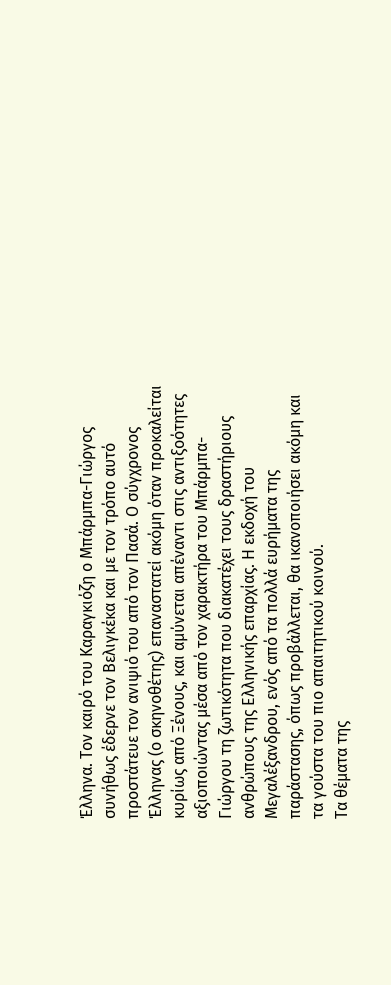Έλληνα. Τον καιρό του Καραγκιόζη ο Μπάρμπα-Γιώργος συνήθως έδερνε τον Βελιγκέκα και με τον τρόπο αυτό προστάτευε τον ανιψιό του από τον Πασά. Ο σύγχρονος Έλληνας (ο σκηνοθέτης) επαναστατεί ακόμη όταν προκαλείται κυρίως από Ξένους, και αμύνεται απέναντι στις αντιξοότητες αξιοποιώντας μέσα από τον χαρακτήρα του Μπάρμπα-Γιώργου τη ζωτικότητα που διακατέχει τους δραστήριους ανθρώπους της Ελληνικής επαρχίας. Η εκδοχή του Μεγαλέξανδρου, ενός από τα πολλά ευρήματα της παράστασης, όπως προβάλλεται, θα ικανοποιήσει ακόμη και τα γούστα του πιο απαιτητικού κοινού.
Τα θέματα της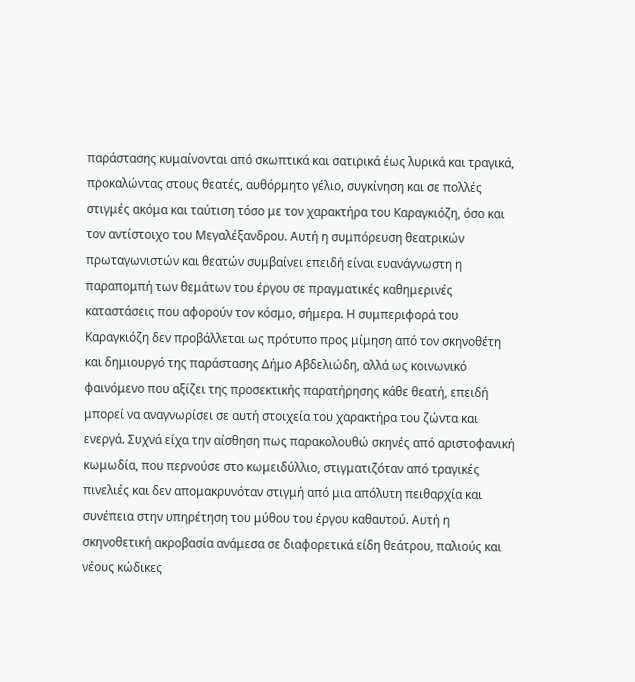παράστασης κυμαίνονται από σκωπτικά και σατιρικά έως λυρικά και τραγικά, προκαλώντας στους θεατές, αυθόρμητο γέλιο, συγκίνηση και σε πολλές στιγμές ακόμα και ταύτιση τόσο με τον χαρακτήρα του Καραγκιόζη, όσο και τον αντίστοιχο του Μεγαλέξανδρου. Αυτή η συμπόρευση θεατρικών πρωταγωνιστών και θεατών συμβαίνει επειδή είναι ευανάγνωστη η παραπομπή των θεμάτων του έργου σε πραγματικές καθημερινές καταστάσεις που αφορούν τον κόσμο, σήμερα. Η συμπεριφορά του Καραγκιόζη δεν προβάλλεται ως πρότυπο προς μίμηση από τον σκηνοθέτη και δημιουργό της παράστασης Δήμο Αβδελιώδη, αλλά ως κοινωνικό φαινόμενο που αξίζει της προσεκτικής παρατήρησης κάθε θεατή, επειδή μπορεί να αναγνωρίσει σε αυτή στοιχεία του χαρακτήρα του ζώντα και ενεργά. Συχνά είχα την αίσθηση πως παρακολουθώ σκηνές από αριστοφανική κωμωδία, που περνούσε στο κωμειδύλλιο, στιγματιζόταν από τραγικές πινελιές και δεν απομακρυνόταν στιγμή από μια απόλυτη πειθαρχία και συνέπεια στην υπηρέτηση του μύθου του έργου καθαυτού. Αυτή η σκηνοθετική ακροβασία ανάμεσα σε διαφορετικά είδη θεάτρου, παλιούς και νέους κώδικες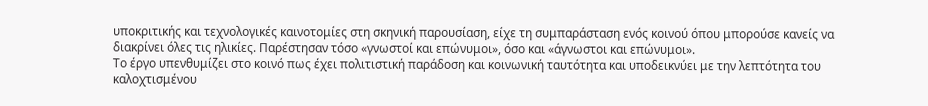υποκριτικής και τεχνολογικές καινοτομίες στη σκηνική παρουσίαση, είχε τη συμπαράσταση ενός κοινού όπου μπορούσε κανείς να διακρίνει όλες τις ηλικίες. Παρέστησαν τόσο «γνωστοί και επώνυμοι», όσο και «άγνωστοι και επώνυμοι».
Το έργο υπενθυμίζει στο κοινό πως έχει πολιτιστική παράδοση και κοινωνική ταυτότητα και υποδεικνύει με την λεπτότητα του καλοχτισμένου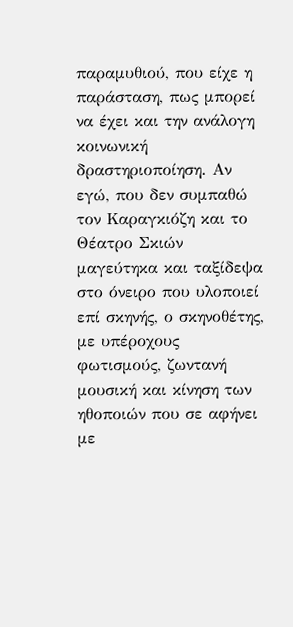παραμυθιού, που είχε η παράσταση, πως μπορεί να έχει και την ανάλογη κοινωνική δραστηριοποίηση. Αν εγώ, που δεν συμπαθώ τον Καραγκιόζη και το Θέατρο Σκιών μαγεύτηκα και ταξίδεψα στο όνειρο που υλοποιεί επί σκηνής, ο σκηνοθέτης, με υπέροχους φωτισμούς, ζωντανή μουσική και κίνηση των ηθοποιών που σε αφήνει με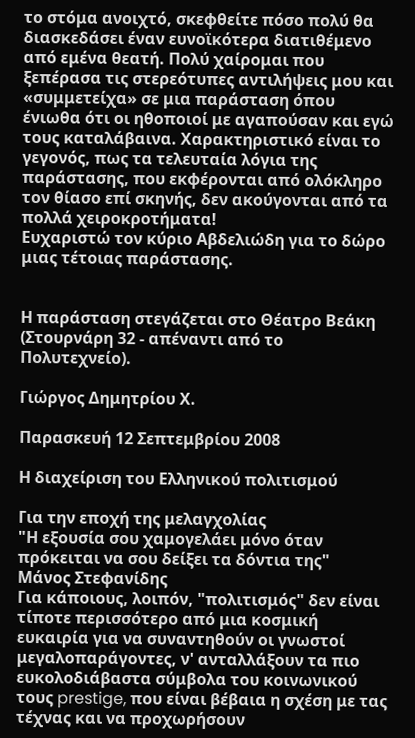το στόμα ανοιχτό, σκεφθείτε πόσο πολύ θα διασκεδάσει έναν ευνοϊκότερα διατιθέμενο από εμένα θεατή. Πολύ χαίρομαι που ξεπέρασα τις στερεότυπες αντιλήψεις μου και «συμμετείχα» σε μια παράσταση όπου ένιωθα ότι οι ηθοποιοί με αγαπούσαν και εγώ τους καταλάβαινα. Χαρακτηριστικό είναι το γεγονός, πως τα τελευταία λόγια της παράστασης, που εκφέρονται από ολόκληρο τον θίασο επί σκηνής, δεν ακούγονται από τα πολλά χειροκροτήματα!
Ευχαριστώ τον κύριο Αβδελιώδη για το δώρο μιας τέτοιας παράστασης.


Η παράσταση στεγάζεται στο Θέατρο Βεάκη (Στουρνάρη 32 - απέναντι από το Πολυτεχνείο).

Γιώργος Δημητρίου Χ.

Παρασκευή 12 Σεπτεμβρίου 2008

Η διαχείριση του Ελληνικού πολιτισμού

Για την εποχή της μελαγχολίας
"Η εξουσία σου χαμογελάει μόνο όταν πρόκειται να σου δείξει τα δόντια της"
Μάνος Στεφανίδης
Για κάποιους, λοιπόν, "πολιτισμός" δεν είναι τίποτε περισσότερο από μια κοσμική ευκαιρία για να συναντηθούν οι γνωστοί μεγαλοπαράγοντες, ν' ανταλλάξουν τα πιο ευκολοδιάβαστα σύμβολα του κοινωνικού τους prestige, που είναι βέβαια η σχέση με τας τέχνας και να προχωρήσουν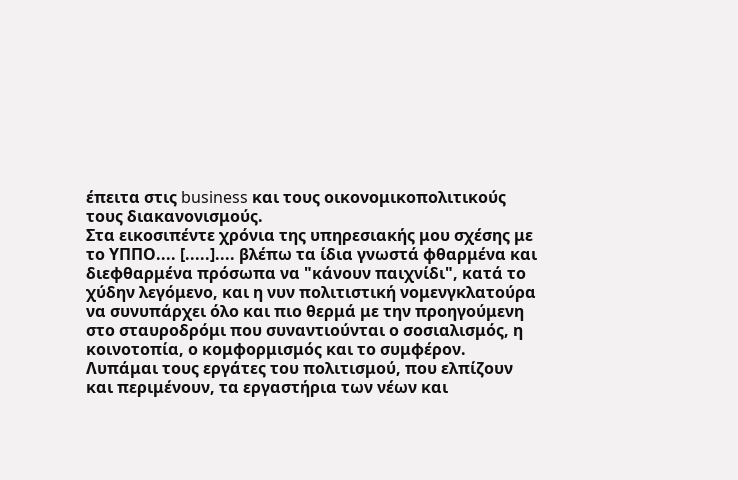έπειτα στις business και τους οικονομικοπολιτικούς τους διακανονισμούς.
Στα εικοσιπέντε χρόνια της υπηρεσιακής μου σχέσης με το ΥΠΠΟ.... [.....].... βλέπω τα ίδια γνωστά φθαρμένα και διεφθαρμένα πρόσωπα να "κάνουν παιχνίδι", κατά το χύδην λεγόμενο, και η νυν πολιτιστική νομενγκλατούρα να συνυπάρχει όλο και πιο θερμά με την προηγούμενη στο σταυροδρόμι που συναντιούνται ο σοσιαλισμός, η κοινοτοπία, ο κομφορμισμός και το συμφέρον.
Λυπάμαι τους εργάτες του πολιτισμού, που ελπίζουν και περιμένουν, τα εργαστήρια των νέων και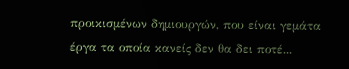προικισμένων δημιουργών, που είναι γεμάτα έργα τα οποία κανείς δεν θα δει ποτέ...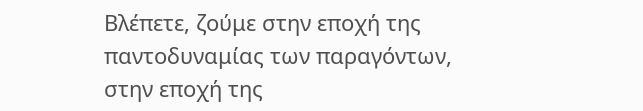Βλέπετε, ζούμε στην εποχή της παντοδυναμίας των παραγόντων, στην εποχή της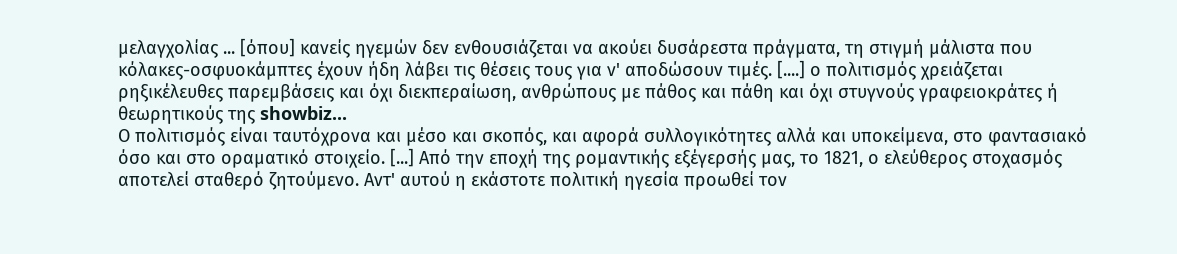μελαγχολίας ... [όπου] κανείς ηγεμών δεν ενθουσιάζεται να ακούει δυσάρεστα πράγματα, τη στιγμή μάλιστα που κόλακες-οσφυοκάμπτες έχουν ήδη λάβει τις θέσεις τους για ν' αποδώσουν τιμές. [....] ο πολιτισμός χρειάζεται ρηξικέλευθες παρεμβάσεις και όχι διεκπεραίωση, ανθρώπους με πάθος και πάθη και όχι στυγνούς γραφειοκράτες ή θεωρητικούς της showbiz...
Ο πολιτισμός είναι ταυτόχρονα και μέσο και σκοπός, και αφορά συλλογικότητες αλλά και υποκείμενα, στο φαντασιακό όσο και στο οραματικό στοιχείο. [...] Από την εποχή της ρομαντικής εξέγερσής μας, το 1821, ο ελεύθερος στοχασμός αποτελεί σταθερό ζητούμενο. Αντ' αυτού η εκάστοτε πολιτική ηγεσία προωθεί τον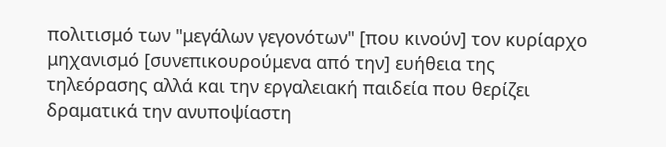πολιτισμό των "μεγάλων γεγονότων" [που κινούν] τον κυρίαρχο μηχανισμό [συνεπικουρούμενα από την] ευήθεια της τηλεόρασης αλλά και την εργαλειακή παιδεία που θερίζει δραματικά την ανυποψίαστη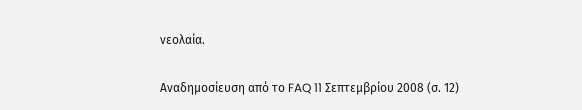νεολαία.

Αναδημοσίευση από το FAQ 11 Σεπτεμβρίου 2008 (σ. 12)